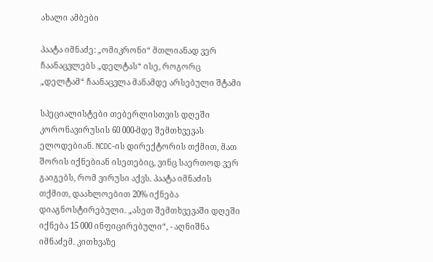ახალი ამბები

პაატა იმნაძე: „ომიკრონი“ მთლიანად ვერ ჩაანაცვლებს „დელტას“ ისე, როგორც „დელტამ“ ჩაანაცვლა მანამდე არსებული შტამი

სპეციალისტები თებერლისთვის დღეში კორონავირუსის 60 000-მდე შემთხვევას ელოდებიან. NCDC-ის დირექტორის თქმით, მათ შორის იქნებიან ისეთებიც, ვინც საერთოდ ვერ გაიგებს, რომ ვირუსი აქვს. პაატა იმნაძის თქმით, დაახლოებით 20% იქნება დიაგნოსტირებული. „ასეთ შემთხვევაში დღეში იქნება 15 000 ინფიცირებული“, - აღნიშნა იმნაძემ. კითხვაზე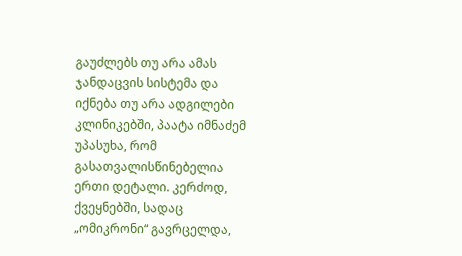გაუძლებს თუ არა ამას ჯანდაცვის სისტემა და იქნება თუ არა ადგილები კლინიკებში, პაატა იმნაძემ უპასუხა, რომ გასათვალისწინებელია ერთი დეტალი. კერძოდ, ქვეყნებში, სადაც „ომიკრონი“ გავრცელდა,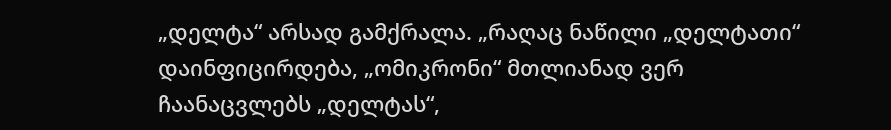„დელტა“ არსად გამქრალა. „რაღაც ნაწილი „დელტათი“ დაინფიცირდება, „ომიკრონი“ მთლიანად ვერ ჩაანაცვლებს „დელტას“,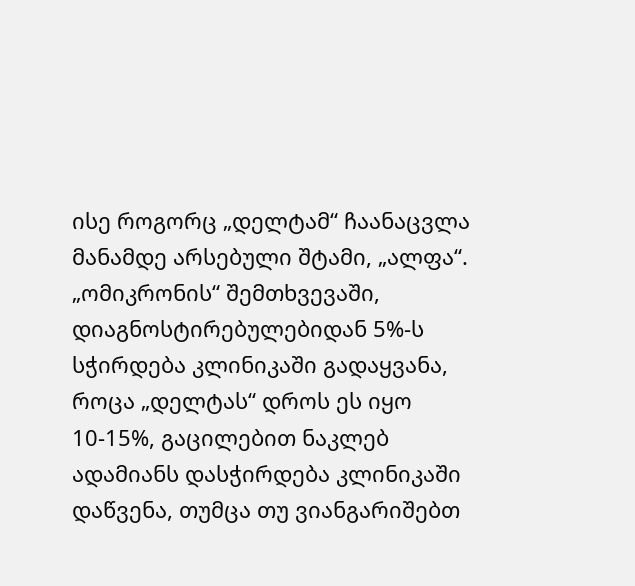ისე როგორც „დელტამ“ ჩაანაცვლა მანამდე არსებული შტამი, „ალფა“. „ომიკრონის“ შემთხვევაში, დიაგნოსტირებულებიდან 5%-ს სჭირდება კლინიკაში გადაყვანა, როცა „დელტას“ დროს ეს იყო 10-15%, გაცილებით ნაკლებ ადამიანს დასჭირდება კლინიკაში დაწვენა, თუმცა თუ ვიანგარიშებთ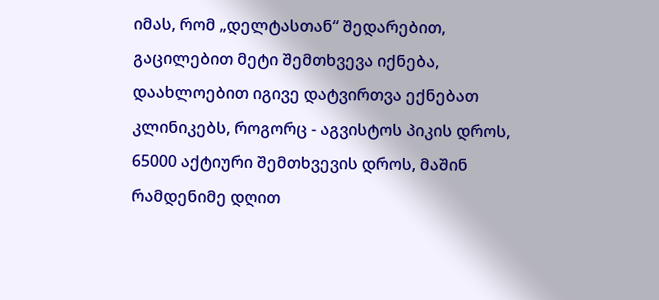იმას, რომ „დელტასთან“ შედარებით, გაცილებით მეტი შემთხვევა იქნება, დაახლოებით იგივე დატვირთვა ექნებათ კლინიკებს, როგორც - აგვისტოს პიკის დროს, 65000 აქტიური შემთხვევის დროს, მაშინ რამდენიმე დღით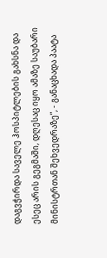დაგვჭირდა საველე ჰოსპიტლების გახსნა და ესეც არის გეგმაში, დღესაც იყო ამაზე საუბარი მინისტრთან შეხვედრაზე“, - განაცხადა პაატა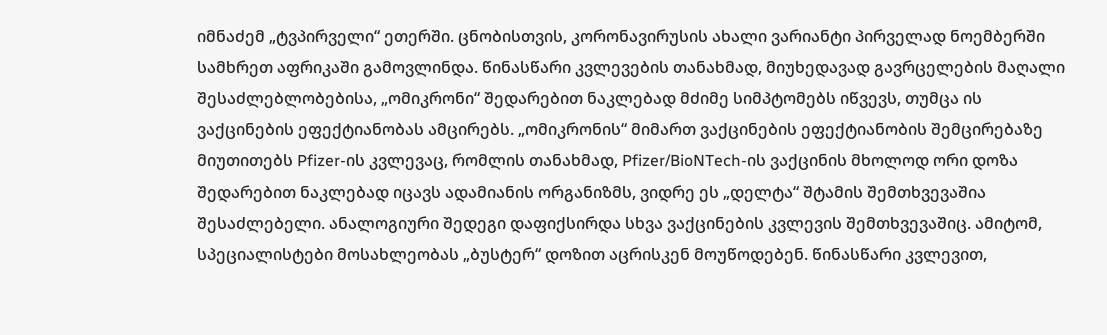იმნაძემ „ტვპირველი“ ეთერში. ცნობისთვის, კორონავირუსის ახალი ვარიანტი პირველად ნოემბერში სამხრეთ აფრიკაში გამოვლინდა. წინასწარი კვლევების თანახმად, მიუხედავად გავრცელების მაღალი შესაძლებლობებისა, „ომიკრონი“ შედარებით ნაკლებად მძიმე სიმპტომებს იწვევს, თუმცა ის ვაქცინების ეფექტიანობას ამცირებს. „ომიკრონის“ მიმართ ვაქცინების ეფექტიანობის შემცირებაზე მიუთითებს Pfizer-ის კვლევაც, რომლის თანახმად, Pfizer/BioNTech-ის ვაქცინის მხოლოდ ორი დოზა შედარებით ნაკლებად იცავს ადამიანის ორგანიზმს, ვიდრე ეს „დელტა“ შტამის შემთხვევაშია შესაძლებელი. ანალოგიური შედეგი დაფიქსირდა სხვა ვაქცინების კვლევის შემთხვევაშიც. ამიტომ, სპეციალისტები მოსახლეობას „ბუსტერ“ დოზით აცრისკენ მოუწოდებენ. წინასწარი კვლევით,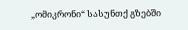„ომიკრონი“ სასუნთქ გზებში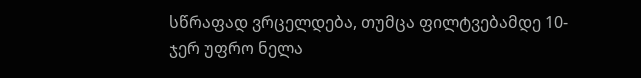სწრაფად ვრცელდება, თუმცა ფილტვებამდე 10-ჯერ უფრო ნელა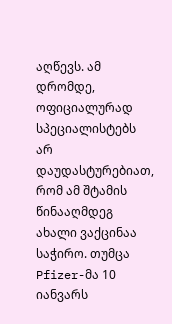აღწევს. ამ დრომდე, ოფიციალურად სპეციალისტებს არ დაუდასტურებიათ, რომ ამ შტამის წინააღმდეგ ახალი ვაქცინაა საჭირო. თუმცა Pfizer-მა 10 იანვარს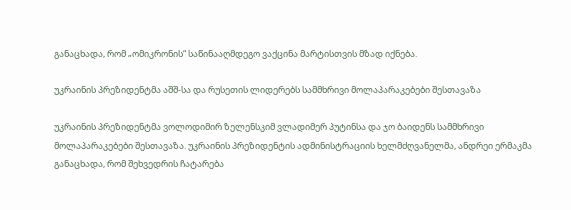განაცხადა, რომ „ომიკრონის“ საწინააღმდეგო ვაქცინა მარტისთვის მზად იქნება.

უკრაინის პრეზიდენტმა აშშ-სა და რუსეთის ლიდერებს სამმხრივი მოლაპარაკებები შესთავაზა

უკრაინის პრეზიდენტმა ვოლოდიმირ ზელენსკიმ ვლადიმერ პუტინსა და ჯო ბაიდენს სამმხრივი მოლაპარაკებები შესთავაზა. უკრაინის პრეზიდენტის ადმინისტრაციის ხელმძღვანელმა, ანდრეი ერმაკმა განაცხადა, რომ შეხვედრის ჩატარება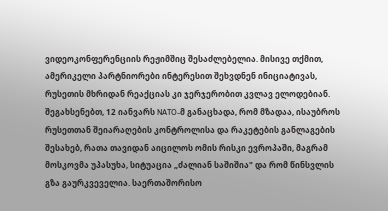ვიდეოკონფერენციის რეჟიმშიც შესაძლებელია. მისივე თქმით, ამერიკელი პარტნიორები ინტერესით შეხვდნენ ინიციატივას, რუსეთის მხრიდან რეაქციას კი ჯერჯერობით კვლავ ელოდებიან. შეგახსენებთ, 12 იანვარს NATO-მ განაცხადა, რომ მზადაა, ისაუბროს რუსეთთან შეიარაღების კონტროლისა და რაკეტების განლაგების შესახებ, რათა თავიდან აიცილოს ომის რისკი ევროპაში, მაგრამ მოსკოვმა უპასუხა, სიტუაცია „ძალიან საშიშია" და რომ წინსვლის გზა გაურკვეველია. საერთაშორისო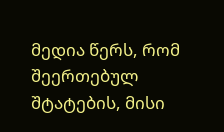მედია წერს, რომ შეერთებულ შტატების, მისი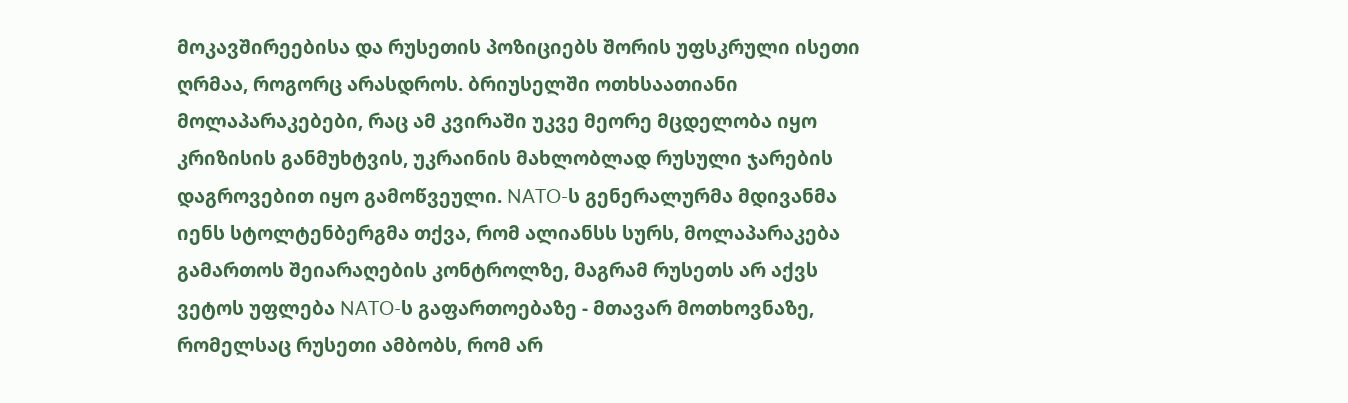მოკავშირეებისა და რუსეთის პოზიციებს შორის უფსკრული ისეთი ღრმაა, როგორც არასდროს. ბრიუსელში ოთხსაათიანი მოლაპარაკებები, რაც ამ კვირაში უკვე მეორე მცდელობა იყო კრიზისის განმუხტვის, უკრაინის მახლობლად რუსული ჯარების დაგროვებით იყო გამოწვეული. NATO-ს გენერალურმა მდივანმა იენს სტოლტენბერგმა თქვა, რომ ალიანსს სურს, მოლაპარაკება გამართოს შეიარაღების კონტროლზე, მაგრამ რუსეთს არ აქვს ვეტოს უფლება NATO-ს გაფართოებაზე - მთავარ მოთხოვნაზე, რომელსაც რუსეთი ამბობს, რომ არ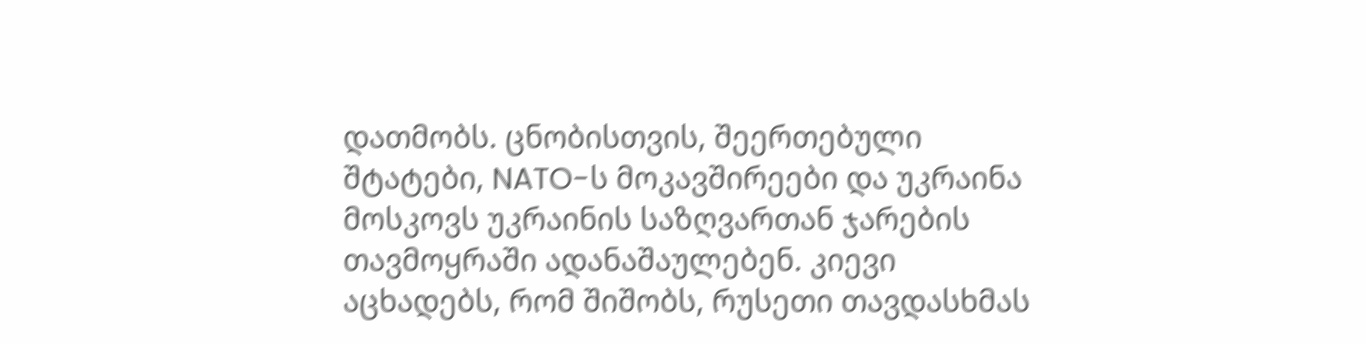დათმობს. ცნობისთვის, შეერთებული შტატები, NATO-ს მოკავშირეები და უკრაინა მოსკოვს უკრაინის საზღვართან ჯარების თავმოყრაში ადანაშაულებენ. კიევი აცხადებს, რომ შიშობს, რუსეთი თავდასხმას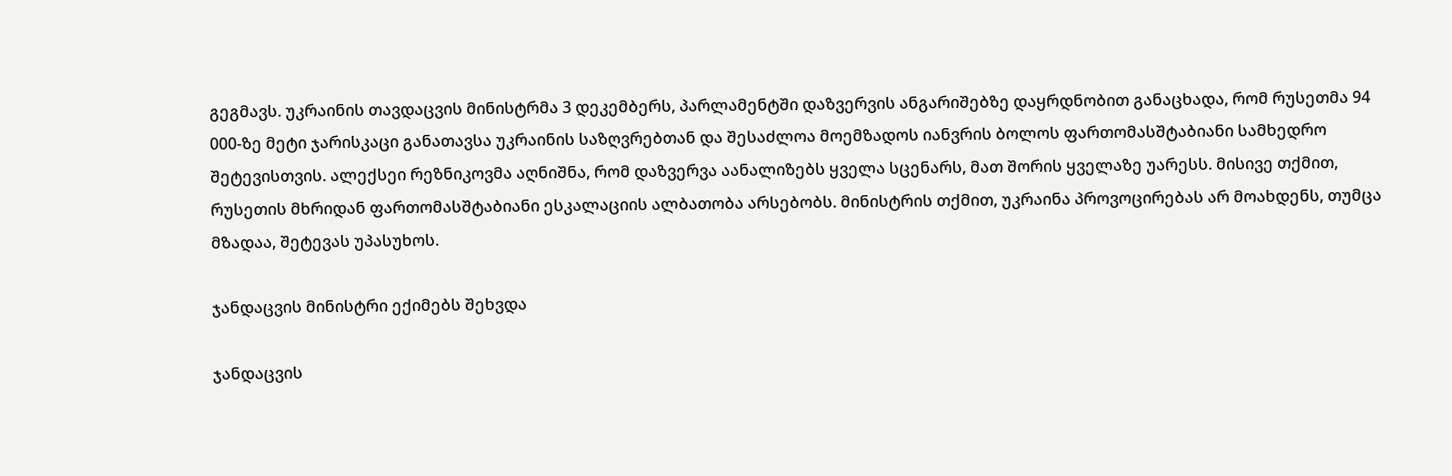გეგმავს. უკრაინის თავდაცვის მინისტრმა 3 დეკემბერს, პარლამენტში დაზვერვის ანგარიშებზე დაყრდნობით განაცხადა, რომ რუსეთმა 94 000-ზე მეტი ჯარისკაცი განათავსა უკრაინის საზღვრებთან და შესაძლოა მოემზადოს იანვრის ბოლოს ფართომასშტაბიანი სამხედრო შეტევისთვის. ალექსეი რეზნიკოვმა აღნიშნა, რომ დაზვერვა აანალიზებს ყველა სცენარს, მათ შორის ყველაზე უარესს. მისივე თქმით, რუსეთის მხრიდან ფართომასშტაბიანი ესკალაციის ალბათობა არსებობს. მინისტრის თქმით, უკრაინა პროვოცირებას არ მოახდენს, თუმცა მზადაა, შეტევას უპასუხოს.

ჯანდაცვის მინისტრი ექიმებს შეხვდა

ჯანდაცვის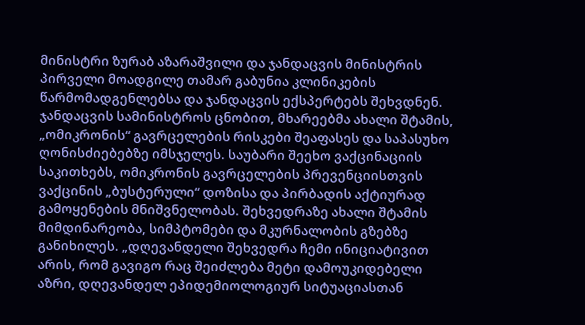მინისტრი ზურაბ აზარაშვილი და ჯანდაცვის მინისტრის პირველი მოადგილე თამარ გაბუნია კლინიკების წარმომადგენლებსა და ჯანდაცვის ექსპერტებს შეხვდნენ. ჯანდაცვის სამინისტროს ცნობით, მხარეებმა ახალი შტამის, „ომიკრონის“ გავრცელების რისკები შეაფასეს და საპასუხო ღონისძიებებზე იმსჯელეს. საუბარი შეეხო ვაქცინაციის საკითხებს, ომიკრონის გავრცელების პრევენციისთვის ვაქცინის „ბუსტერული“ დოზისა და პირბადის აქტიურად გამოყენების მნიშვნელობას. შეხვედრაზე ახალი შტამის მიმდინარეობა, სიმპტომები და მკურნალობის გზებზე განიხილეს. „დღევანდელი შეხვედრა ჩემი ინიციატივით არის, რომ გავიგო რაც შეიძლება მეტი დამოუკიდებელი აზრი, დღევანდელ ეპიდემიოლოგიურ სიტუაციასთან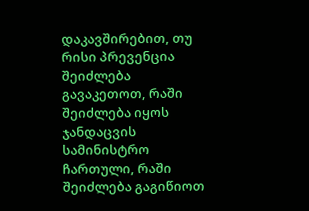დაკავშირებით, თუ რისი პრევენცია შეიძლება გავაკეთოთ, რაში შეიძლება იყოს ჯანდაცვის სამინისტრო ჩართული, რაში შეიძლება გაგიწიოთ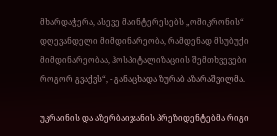მხარდაჭერა, ასევე მაინტერესებს „ომიკრონის“ დღევანდელი მიმდინარეობა, რამდენად მსუბუქი მიმდინარეობაა, ჰოსპიტალიზაციის შემთხვევები როგორ გვაქვს“, - განაცხადა ზურაბ აზარაშვილმა.

უკრაინის და აზერბაიჯანის პრეზიდენტებმა რიგი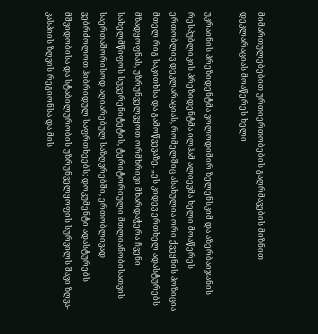მიმართულებებით ურთიერთობების გაღრმავების მიზნით დეკლარაციას მოაწერეს ხელი

უკრაინის პრეზიდენტმა ვოლოდიმირ ზელენსკიმ და აზერბაიჯანის რესპუბლიკის პრეზიდენტმა ილჰამ ალიევმა ხელი მოაწერეს ერთობლივ დეკლარაციას, რომელშიც ასახულია ორი ქვეყნის პოზიცია მთელ რიგ საკითხსა და გამოწვევაზე. „ეს კიდევ ერთხელ ადასტურებს მზადყოფნას, უზრუნველვყოთ ორმხრივი მხარდაჭერა ჩვენი სახელმწიფოს სუვერენიტეტის, ტერიტორიული მთლიანობისათვის საერთაშორისოდ აღიარებულ საზღვრებში, ერთობლივად ვებრძოლოთ ჰიბრიდულ საფრთხეებს; დოკუმენტი ადასტურებს მშვიდობისა და სტაბილურობის უზრუნველყოფის სურვილს შავი ზღვა-კასპიის ზღვის რეგიონსა და მის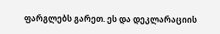ფარგლებს გარეთ. ეს და დეკლარაციის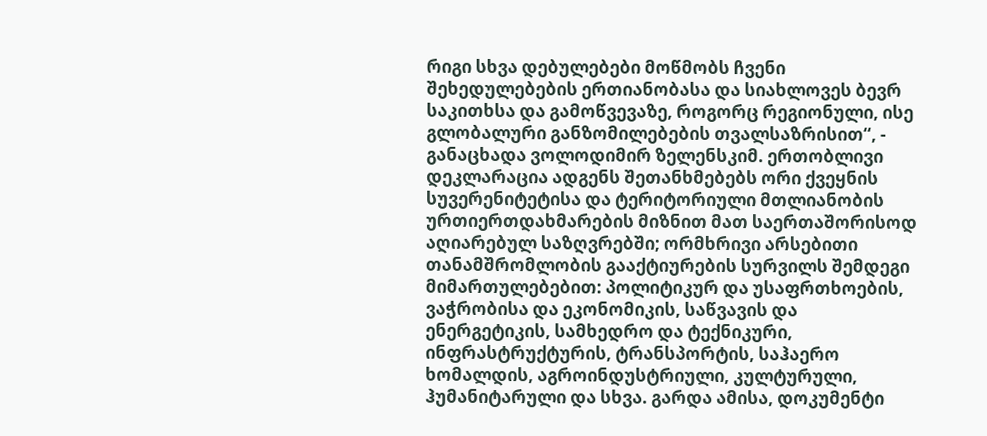რიგი სხვა დებულებები მოწმობს ჩვენი შეხედულებების ერთიანობასა და სიახლოვეს ბევრ საკითხსა და გამოწვევაზე, როგორც რეგიონული, ისე გლობალური განზომილებების თვალსაზრისით“, - განაცხადა ვოლოდიმირ ზელენსკიმ. ერთობლივი დეკლარაცია ადგენს შეთანხმებებს ორი ქვეყნის სუვერენიტეტისა და ტერიტორიული მთლიანობის ურთიერთდახმარების მიზნით მათ საერთაშორისოდ აღიარებულ საზღვრებში; ორმხრივი არსებითი თანამშრომლობის გააქტიურების სურვილს შემდეგი მიმართულებებით: პოლიტიკურ და უსაფრთხოების, ვაჭრობისა და ეკონომიკის, საწვავის და ენერგეტიკის, სამხედრო და ტექნიკური, ინფრასტრუქტურის, ტრანსპორტის, საჰაერო ხომალდის, აგროინდუსტრიული, კულტურული, ჰუმანიტარული და სხვა. გარდა ამისა, დოკუმენტი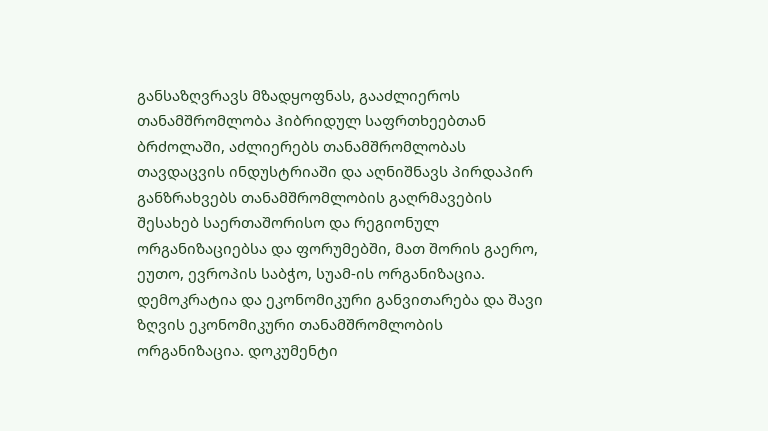განსაზღვრავს მზადყოფნას, გააძლიეროს თანამშრომლობა ჰიბრიდულ საფრთხეებთან ბრძოლაში, აძლიერებს თანამშრომლობას თავდაცვის ინდუსტრიაში და აღნიშნავს პირდაპირ განზრახვებს თანამშრომლობის გაღრმავების შესახებ საერთაშორისო და რეგიონულ ორგანიზაციებსა და ფორუმებში, მათ შორის გაერო, ეუთო, ევროპის საბჭო, სუამ-ის ორგანიზაცია. დემოკრატია და ეკონომიკური განვითარება და შავი ზღვის ეკონომიკური თანამშრომლობის ორგანიზაცია. დოკუმენტი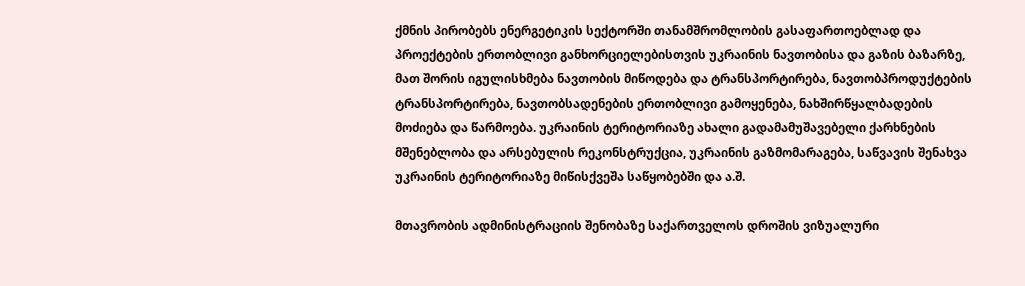ქმნის პირობებს ენერგეტიკის სექტორში თანამშრომლობის გასაფართოებლად და პროექტების ერთობლივი განხორციელებისთვის უკრაინის ნავთობისა და გაზის ბაზარზე, მათ შორის იგულისხმება ნავთობის მიწოდება და ტრანსპორტირება, ნავთობპროდუქტების ტრანსპორტირება, ნავთობსადენების ერთობლივი გამოყენება, ნახშირწყალბადების მოძიება და წარმოება. უკრაინის ტერიტორიაზე ახალი გადამამუშავებელი ქარხნების მშენებლობა და არსებულის რეკონსტრუქცია, უკრაინის გაზმომარაგება, საწვავის შენახვა უკრაინის ტერიტორიაზე მიწისქვეშა საწყობებში და ა.შ.

მთავრობის ადმინისტრაციის შენობაზე საქართველოს დროშის ვიზუალური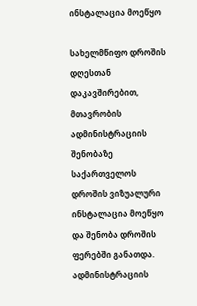ინსტალაცია მოეწყო

სახელმწიფო დროშის დღესთან დაკავშირებით, მთავრობის ადმინისტრაციის შენობაზე საქართველოს დროშის ვიზუალური ინსტალაცია მოეწყო და შენობა დროშის ფერებში განათდა. ადმინისტრაციის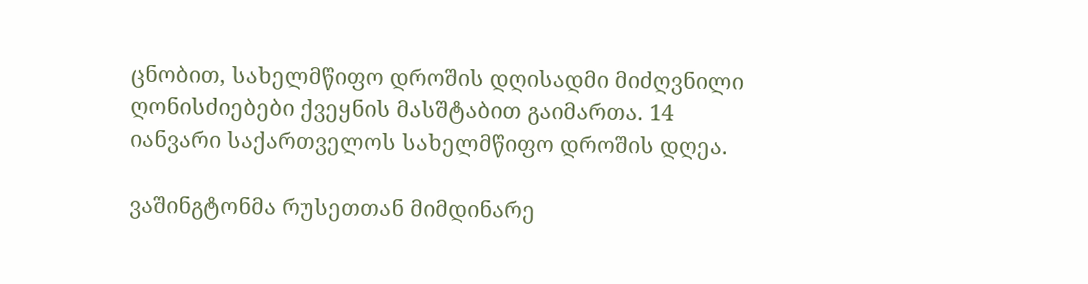ცნობით, სახელმწიფო დროშის დღისადმი მიძღვნილი ღონისძიებები ქვეყნის მასშტაბით გაიმართა. 14 იანვარი საქართველოს სახელმწიფო დროშის დღეა.

ვაშინგტონმა რუსეთთან მიმდინარე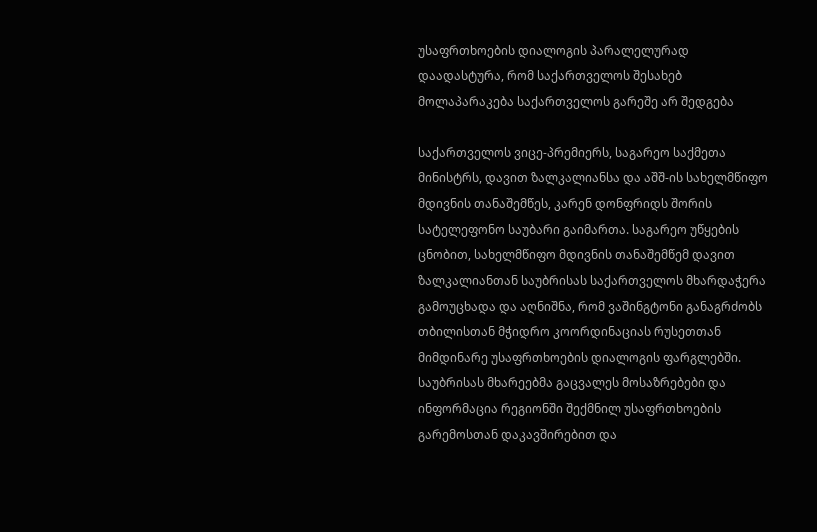უსაფრთხოების დიალოგის პარალელურად დაადასტურა, რომ საქართველოს შესახებ მოლაპარაკება საქართველოს გარეშე არ შედგება

საქართველოს ვიცე-პრემიერს, საგარეო საქმეთა მინისტრს, დავით ზალკალიანსა და აშშ-ის სახელმწიფო მდივნის თანაშემწეს, კარენ დონფრიდს შორის სატელეფონო საუბარი გაიმართა. საგარეო უწყების ცნობით, სახელმწიფო მდივნის თანაშემწემ დავით ზალკალიანთან საუბრისას საქართველოს მხარდაჭერა გამოუცხადა და აღნიშნა, რომ ვაშინგტონი განაგრძობს თბილისთან მჭიდრო კოორდინაციას რუსეთთან მიმდინარე უსაფრთხოების დიალოგის ფარგლებში. საუბრისას მხარეებმა გაცვალეს მოსაზრებები და ინფორმაცია რეგიონში შექმნილ უსაფრთხოების გარემოსთან დაკავშირებით და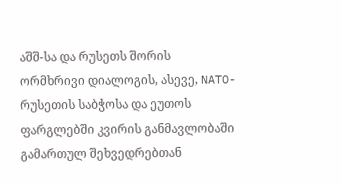აშშ-სა და რუსეთს შორის ორმხრივი დიალოგის, ასევე, NATO-რუსეთის საბჭოსა და ეუთოს ფარგლებში კვირის განმავლობაში გამართულ შეხვედრებთან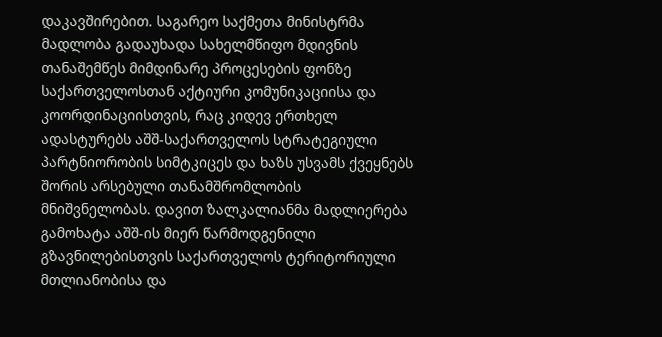დაკავშირებით. საგარეო საქმეთა მინისტრმა მადლობა გადაუხადა სახელმწიფო მდივნის თანაშემწეს მიმდინარე პროცესების ფონზე საქართველოსთან აქტიური კომუნიკაციისა და კოორდინაციისთვის, რაც კიდევ ერთხელ ადასტურებს აშშ-საქართველოს სტრატეგიული პარტნიორობის სიმტკიცეს და ხაზს უსვამს ქვეყნებს შორის არსებული თანამშრომლობის მნიშვნელობას. დავით ზალკალიანმა მადლიერება გამოხატა აშშ-ის მიერ წარმოდგენილი გზავნილებისთვის საქართველოს ტერიტორიული მთლიანობისა და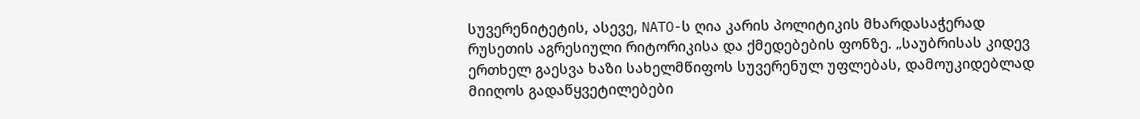სუვერენიტეტის, ასევე, NATO-ს ღია კარის პოლიტიკის მხარდასაჭერად რუსეთის აგრესიული რიტორიკისა და ქმედებების ფონზე. „საუბრისას კიდევ ერთხელ გაესვა ხაზი სახელმწიფოს სუვერენულ უფლებას, დამოუკიდებლად მიიღოს გადაწყვეტილებები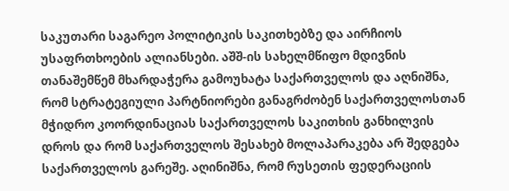საკუთარი საგარეო პოლიტიკის საკითხებზე და აირჩიოს უსაფრთხოების ალიანსები. აშშ-ის სახელმწიფო მდივნის თანაშემწემ მხარდაჭერა გამოუხატა საქართველოს და აღნიშნა, რომ სტრატეგიული პარტნიორები განაგრძობენ საქართველოსთან მჭიდრო კოორდინაციას საქართველოს საკითხის განხილვის დროს და რომ საქართველოს შესახებ მოლაპარაკება არ შედგება საქართველოს გარეშე. აღინიშნა, რომ რუსეთის ფედერაციის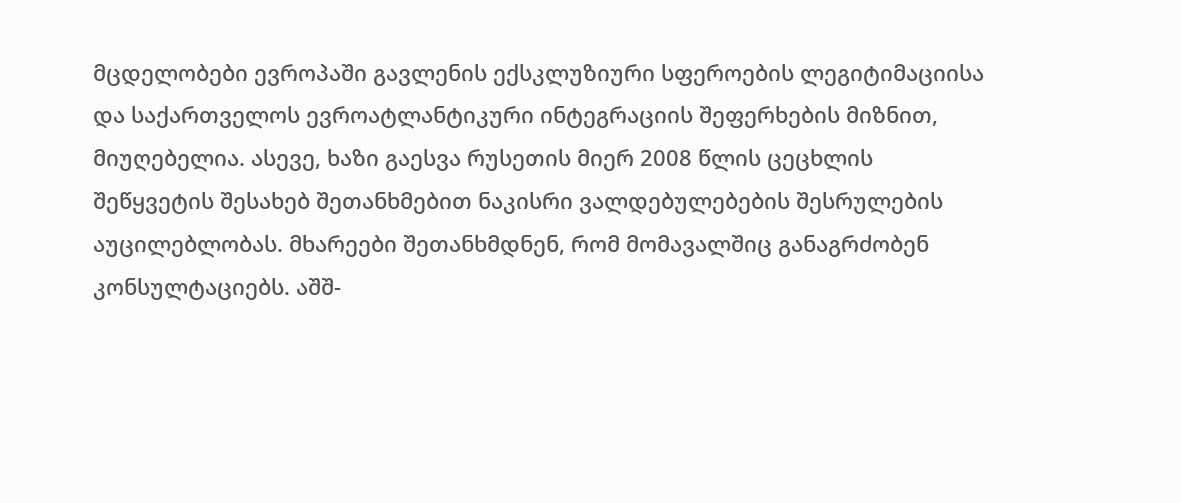მცდელობები ევროპაში გავლენის ექსკლუზიური სფეროების ლეგიტიმაციისა და საქართველოს ევროატლანტიკური ინტეგრაციის შეფერხების მიზნით, მიუღებელია. ასევე, ხაზი გაესვა რუსეთის მიერ 2008 წლის ცეცხლის შეწყვეტის შესახებ შეთანხმებით ნაკისრი ვალდებულებების შესრულების აუცილებლობას. მხარეები შეთანხმდნენ, რომ მომავალშიც განაგრძობენ კონსულტაციებს. აშშ-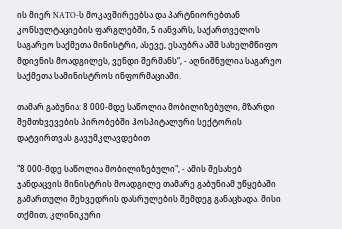ის მიერ NATO-ს მოკავშირეებსა და პარტნიორებთან კონსულტაციების ფარგლებში, 5 იანვარს, საქართველოს საგარეო საქმეთა მინისტრი, ასევე, ესაუბრა აშშ სახელმწიფო მდივნის მოადგილეს, ვენდი შერმანს“, - აღნიშნულია საგარეო საქმეთა სამინისტროს ინფორმაციაში.

თამარ გაბუნია: 8 000-მდე საწოლია მობილიზებული, მზარდი შემთხვევების პირობებში ჰოსპიტალური სექტორის დატვირთვას გავუმკლავდებით

"8 000-მდე საწოლია მობილიზებული", - ამის შესახებ ჯანდაცვის მინისტრის მოადგილე თამარე გაბუნიამ უწყებაში გამართული შეხვედრის დასრულების შემდეგ განაცხადა. მისი თქმით, კლინიკური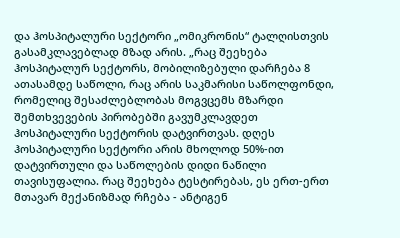და ჰოსპიტალური სექტორი „ომიკრონის“ ტალღისთვის გასამკლავებლად მზად არის. „რაც შეეხება ჰოსპიტალურ სექტორს, მობილიზებული დარჩება 8 ათასამდე საწოლი, რაც არის საკმარისი საწოლფონდი, რომელიც შესაძლებლობას მოგვცემს მზარდი შემთხვევების პირობებში გავუმკლავდეთ ჰოსპიტალური სექტორის დატვირთვას. დღეს ჰოსპიტალური სექტორი არის მხოლოდ 50%-ით დატვირთული და საწოლების დიდი ნაწილი თავისუფალია. რაც შეეხება ტესტირებას, ეს ერთ-ერთ მთავარ მექანიზმად რჩება - ანტიგენ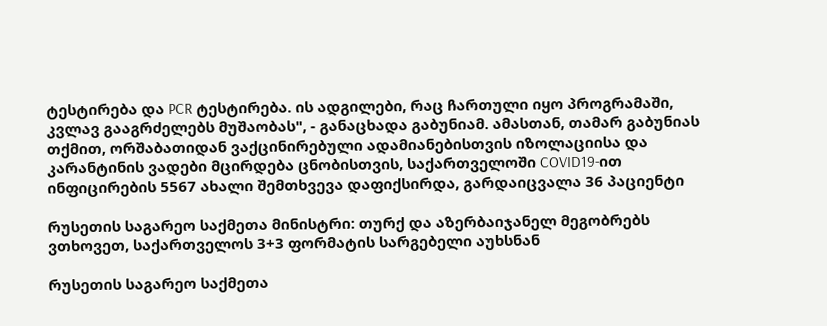ტესტირება და PCR ტესტირება. ის ადგილები, რაც ჩართული იყო პროგრამაში, კვლავ გააგრძელებს მუშაობას", - განაცხადა გაბუნიამ. ამასთან, თამარ გაბუნიას თქმით, ორშაბათიდან ვაქცინირებული ადამიანებისთვის იზოლაციისა და კარანტინის ვადები მცირდება ცნობისთვის, საქართველოში COVID19-ით ინფიცირების 5567 ახალი შემთხვევა დაფიქსირდა, გარდაიცვალა 36 პაციენტი

რუსეთის საგარეო საქმეთა მინისტრი: თურქ და აზერბაიჯანელ მეგობრებს ვთხოვეთ, საქართველოს 3+3 ფორმატის სარგებელი აუხსნან

რუსეთის საგარეო საქმეთა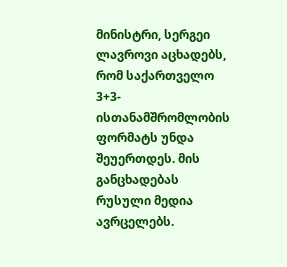მინისტრი, სერგეი ლავროვი აცხადებს, რომ საქართველო 3+3-ისთანამშრომლობის ფორმატს უნდა შეუერთდეს. მის განცხადებას რუსული მედია ავრცელებს.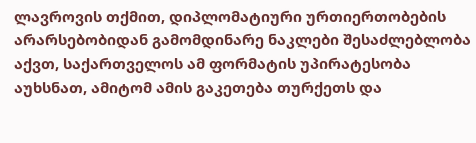ლავროვის თქმით, დიპლომატიური ურთიერთობების არარსებობიდან გამომდინარე ნაკლები შესაძლებლობა აქვთ, საქართველოს ამ ფორმატის უპირატესობა აუხსნათ, ამიტომ ამის გაკეთება თურქეთს და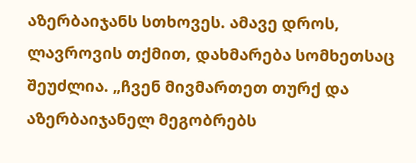აზერბაიჯანს სთხოვეს. ამავე დროს, ლავროვის თქმით, დახმარება სომხეთსაც შეუძლია. „ჩვენ მივმართეთ თურქ და აზერბაიჯანელ მეგობრებს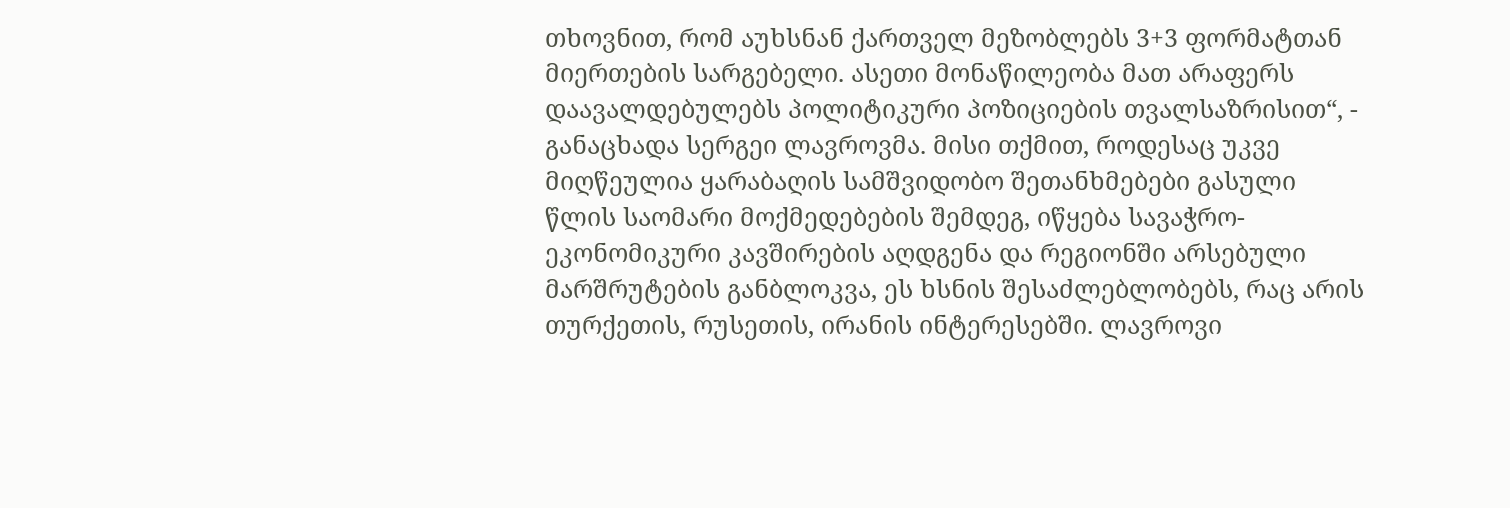თხოვნით, რომ აუხსნან ქართველ მეზობლებს 3+3 ფორმატთან მიერთების სარგებელი. ასეთი მონაწილეობა მათ არაფერს დაავალდებულებს პოლიტიკური პოზიციების თვალსაზრისით“, - განაცხადა სერგეი ლავროვმა. მისი თქმით, როდესაც უკვე მიღწეულია ყარაბაღის სამშვიდობო შეთანხმებები გასული წლის საომარი მოქმედებების შემდეგ, იწყება სავაჭრო-ეკონომიკური კავშირების აღდგენა და რეგიონში არსებული მარშრუტების განბლოკვა, ეს ხსნის შესაძლებლობებს, რაც არის თურქეთის, რუსეთის, ირანის ინტერესებში. ლავროვი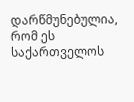დარწმუნებულია, რომ ეს საქართველოს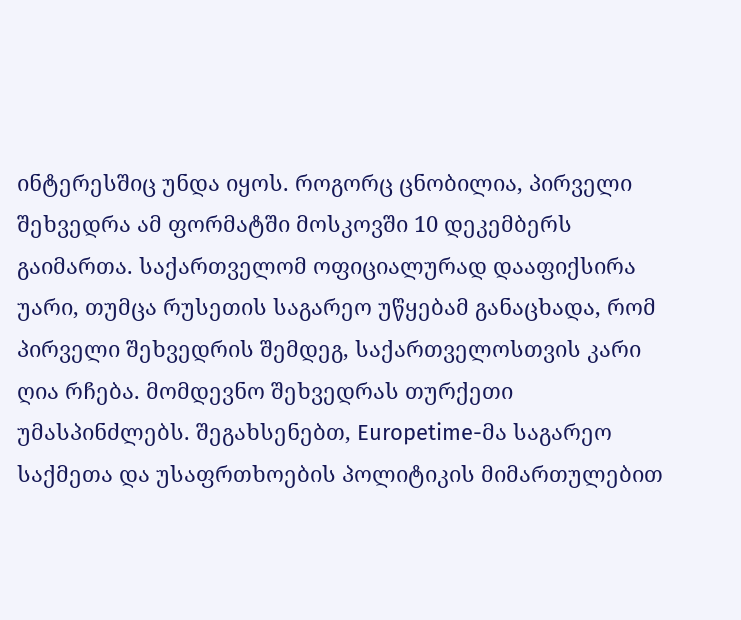ინტერესშიც უნდა იყოს. როგორც ცნობილია, პირველი შეხვედრა ამ ფორმატში მოსკოვში 10 დეკემბერს გაიმართა. საქართველომ ოფიციალურად დააფიქსირა უარი, თუმცა რუსეთის საგარეო უწყებამ განაცხადა, რომ პირველი შეხვედრის შემდეგ, საქართველოსთვის კარი ღია რჩება. მომდევნო შეხვედრას თურქეთი უმასპინძლებს. შეგახსენებთ, Europetime-მა საგარეო საქმეთა და უსაფრთხოების პოლიტიკის მიმართულებით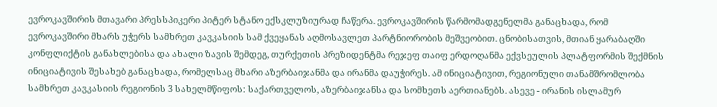ევროკავშირის მთავარი პრესსპიკერი პიტერ სტანო ექსკლუზიურად ჩაწერა. ევროკავშირის წარმომადგენელმა განაცხადა, რომ ევროკავშირი მხარს უჭერს სამხრეთ კავკასიის სამ ქვეყანას აღმოსავლეთ პარტნიორობის მეშვეობით. ცნობისათვის, მთიან ყარაბაღში კონფლიქტის განახლებისა და ახალი ზავის შემდეგ, თურქეთის პრეზიდენტმა რეჯეფ თაიფ ერდოღანმა ექვსეულის პლატფორმის შექმნის ინიციატივის შესახებ განაცხადა, რომელსაც მხარი აზერბაიჯანმა და ირანმა დაუჭირეს. ამ ინიციატივით, რეგიონული თანამშრომლობა სამხრეთ კავკასიის რეგიონის 3 სახელმწიფოს: საქართველოს, აზერბაიჯანსა და სომხეთს აერთიანებს. ასევე - ირანის ისლამურ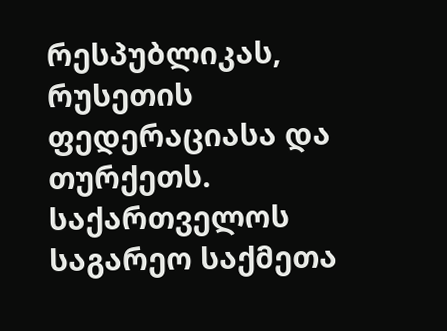რესპუბლიკას, რუსეთის ფედერაციასა და თურქეთს. საქართველოს საგარეო საქმეთა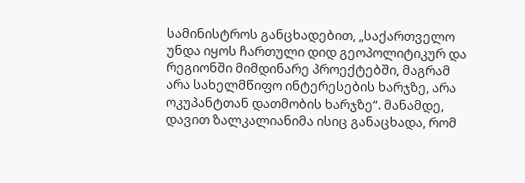სამინისტროს განცხადებით, „საქართველო უნდა იყოს ჩართული დიდ გეოპოლიტიკურ და რეგიონში მიმდინარე პროექტებში, მაგრამ არა სახელმწიფო ინტერესების ხარჯზე, არა ოკუპანტთან დათმობის ხარჯზე“. მანამდე, დავით ზალკალიანიმა ისიც განაცხადა, რომ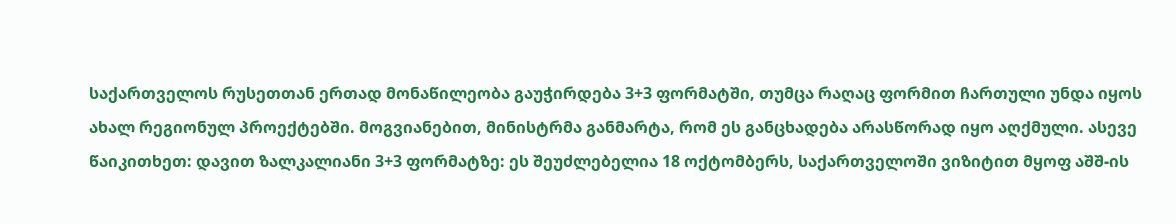საქართველოს რუსეთთან ერთად მონაწილეობა გაუჭირდება 3+3 ფორმატში, თუმცა რაღაც ფორმით ჩართული უნდა იყოს ახალ რეგიონულ პროექტებში. მოგვიანებით, მინისტრმა განმარტა, რომ ეს განცხადება არასწორად იყო აღქმული. ასევე წაიკითხეთ: დავით ზალკალიანი 3+3 ფორმატზე: ეს შეუძლებელია 18 ოქტომბერს, საქართველოში ვიზიტით მყოფ აშშ-ის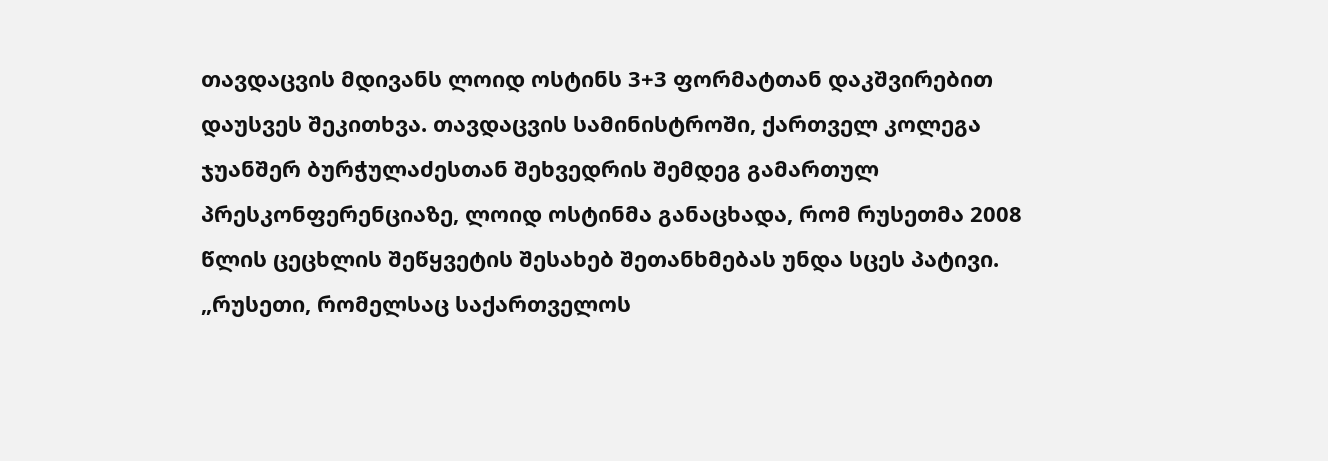თავდაცვის მდივანს ლოიდ ოსტინს 3+3 ფორმატთან დაკშვირებით დაუსვეს შეკითხვა. თავდაცვის სამინისტროში, ქართველ კოლეგა ჯუანშერ ბურჭულაძესთან შეხვედრის შემდეგ გამართულ პრესკონფერენციაზე, ლოიდ ოსტინმა განაცხადა, რომ რუსეთმა 2008 წლის ცეცხლის შეწყვეტის შესახებ შეთანხმებას უნდა სცეს პატივი. „რუსეთი, რომელსაც საქართველოს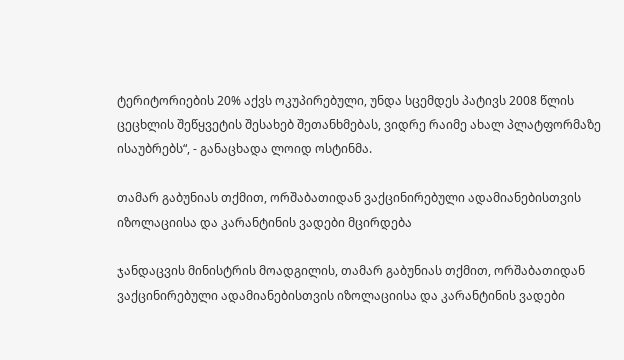ტერიტორიების 20% აქვს ოკუპირებული, უნდა სცემდეს პატივს 2008 წლის ცეცხლის შეწყვეტის შესახებ შეთანხმებას, ვიდრე რაიმე ახალ პლატფორმაზე ისაუბრებს“, - განაცხადა ლოიდ ოსტინმა.

თამარ გაბუნიას თქმით, ორშაბათიდან ვაქცინირებული ადამიანებისთვის იზოლაციისა და კარანტინის ვადები მცირდება

ჯანდაცვის მინისტრის მოადგილის, თამარ გაბუნიას თქმით, ორშაბათიდან ვაქცინირებული ადამიანებისთვის იზოლაციისა და კარანტინის ვადები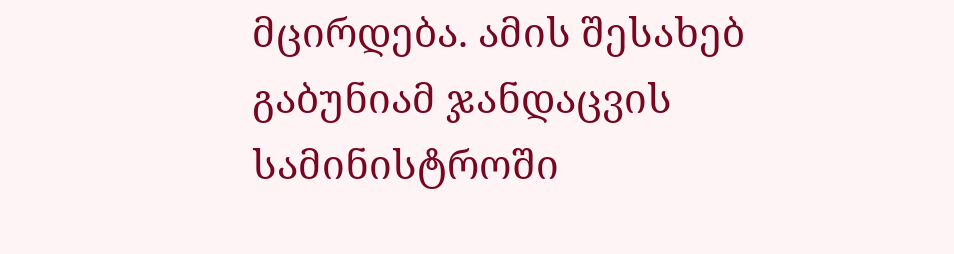მცირდება. ამის შესახებ გაბუნიამ ჯანდაცვის სამინისტროში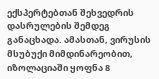ექსპერტებთან შეხვედრის დასრულების შემდეგ განაცხადა. ამასთან, ვირუსის მსუბუქი მიმდინარეობით, იზოლაციაში ყოფნა 8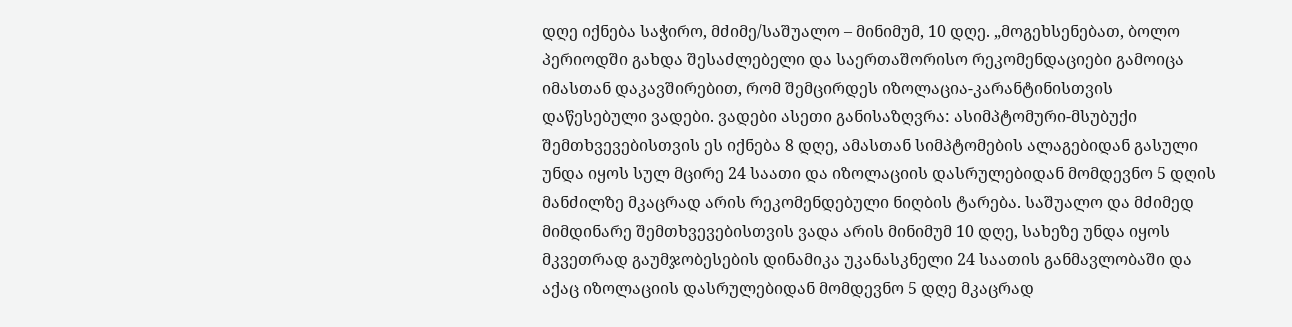დღე იქნება საჭირო, მძიმე/საშუალო – მინიმუმ, 10 დღე. „მოგეხსენებათ, ბოლო პერიოდში გახდა შესაძლებელი და საერთაშორისო რეკომენდაციები გამოიცა იმასთან დაკავშირებით, რომ შემცირდეს იზოლაცია-კარანტინისთვის დაწესებული ვადები. ვადები ასეთი განისაზღვრა: ასიმპტომური-მსუბუქი შემთხვევებისთვის ეს იქნება 8 დღე, ამასთან სიმპტომების ალაგებიდან გასული უნდა იყოს სულ მცირე 24 საათი და იზოლაციის დასრულებიდან მომდევნო 5 დღის მანძილზე მკაცრად არის რეკომენდებული ნიღბის ტარება. საშუალო და მძიმედ მიმდინარე შემთხვევებისთვის ვადა არის მინიმუმ 10 დღე, სახეზე უნდა იყოს მკვეთრად გაუმჯობესების დინამიკა უკანასკნელი 24 საათის განმავლობაში და აქაც იზოლაციის დასრულებიდან მომდევნო 5 დღე მკაცრად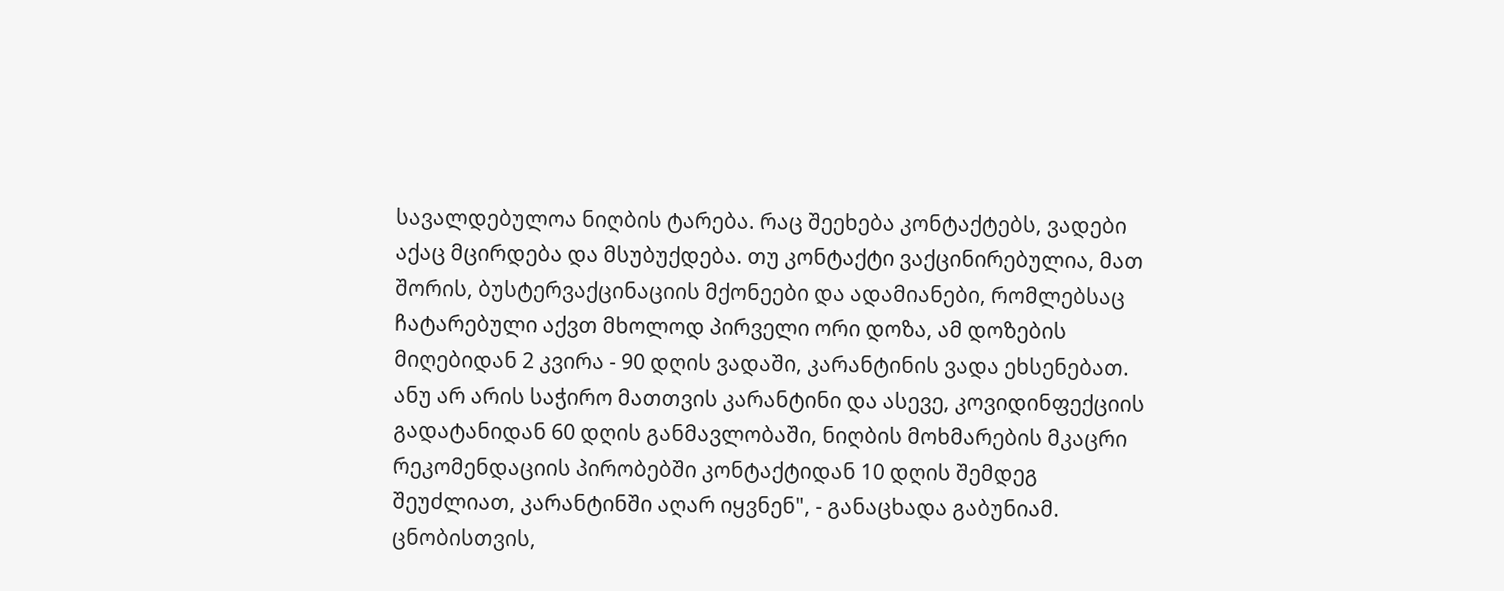სავალდებულოა ნიღბის ტარება. რაც შეეხება კონტაქტებს, ვადები აქაც მცირდება და მსუბუქდება. თუ კონტაქტი ვაქცინირებულია, მათ შორის, ბუსტერვაქცინაციის მქონეები და ადამიანები, რომლებსაც ჩატარებული აქვთ მხოლოდ პირველი ორი დოზა, ამ დოზების მიღებიდან 2 კვირა - 90 დღის ვადაში, კარანტინის ვადა ეხსენებათ. ანუ არ არის საჭირო მათთვის კარანტინი და ასევე, კოვიდინფექციის გადატანიდან 60 დღის განმავლობაში, ნიღბის მოხმარების მკაცრი რეკომენდაციის პირობებში კონტაქტიდან 10 დღის შემდეგ შეუძლიათ, კარანტინში აღარ იყვნენ", - განაცხადა გაბუნიამ. ცნობისთვის,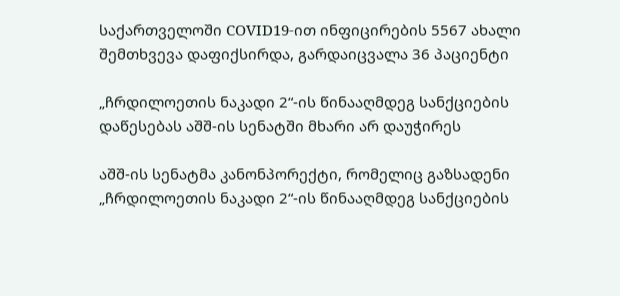საქართველოში COVID19-ით ინფიცირების 5567 ახალი შემთხვევა დაფიქსირდა, გარდაიცვალა 36 პაციენტი

„ჩრდილოეთის ნაკადი 2“-ის წინააღმდეგ სანქციების დაწესებას აშშ-ის სენატში მხარი არ დაუჭირეს

აშშ-ის სენატმა კანონპორექტი, რომელიც გაზსადენი „ჩრდილოეთის ნაკადი 2“-ის წინააღმდეგ სანქციების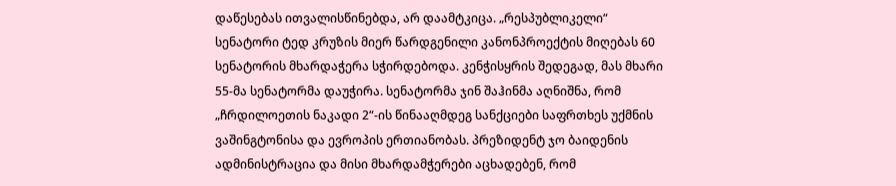დაწესებას ითვალისწინებდა, არ დაამტკიცა. „რესპუბლიკელი“ სენატორი ტედ კრუზის მიერ წარდგენილი კანონპროექტის მიღებას 60 სენატორის მხარდაჭერა სჭირდებოდა. კენჭისყრის შედეგად, მას მხარი 55-მა სენატორმა დაუჭირა. სენატორმა ჯინ შაჰინმა აღნიშნა, რომ „ჩრდილოეთის ნაკადი 2“-ის წინააღმდეგ სანქციები საფრთხეს უქმნის ვაშინგტონისა და ევროპის ერთიანობას. პრეზიდენტ ჯო ბაიდენის ადმინისტრაცია და მისი მხარდამჭერები აცხადებენ, რომ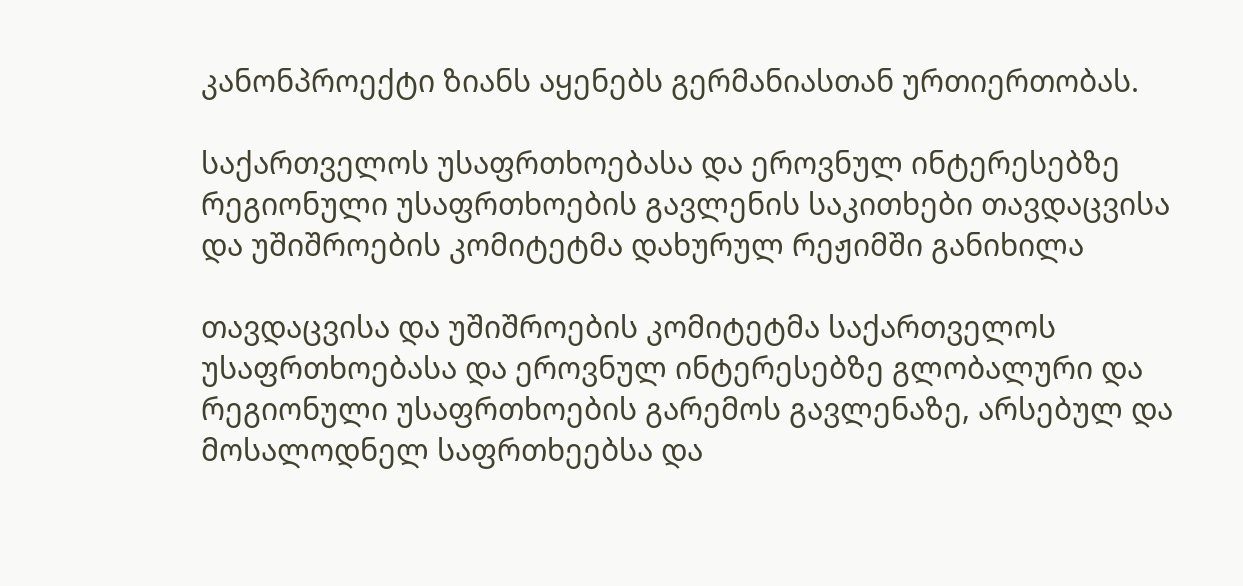კანონპროექტი ზიანს აყენებს გერმანიასთან ურთიერთობას.

საქართველოს უსაფრთხოებასა და ეროვნულ ინტერესებზე რეგიონული უსაფრთხოების გავლენის საკითხები თავდაცვისა და უშიშროების კომიტეტმა დახურულ რეჟიმში განიხილა

თავდაცვისა და უშიშროების კომიტეტმა საქართველოს უსაფრთხოებასა და ეროვნულ ინტერესებზე გლობალური და რეგიონული უსაფრთხოების გარემოს გავლენაზე, არსებულ და მოსალოდნელ საფრთხეებსა და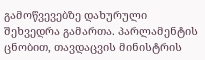გამოწვევებზე დახურული შეხვედრა გამართა. პარლამენტის ცნობით, თავდაცვის მინისტრის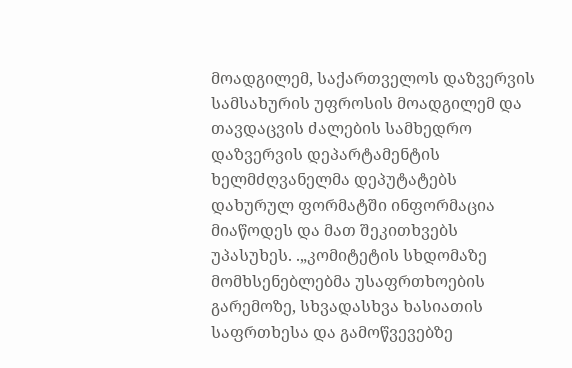მოადგილემ, საქართველოს დაზვერვის სამსახურის უფროსის მოადგილემ და თავდაცვის ძალების სამხედრო დაზვერვის დეპარტამენტის ხელმძღვანელმა დეპუტატებს დახურულ ფორმატში ინფორმაცია მიაწოდეს და მათ შეკითხვებს უპასუხეს. .„კომიტეტის სხდომაზე მომხსენებლებმა უსაფრთხოების გარემოზე, სხვადასხვა ხასიათის საფრთხესა და გამოწვევებზე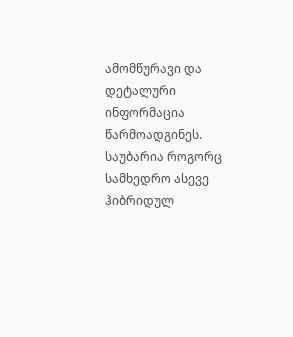ამომწურავი და დეტალური ინფორმაცია წარმოადგინეს. საუბარია როგორც სამხედრო ასევე ჰიბრიდულ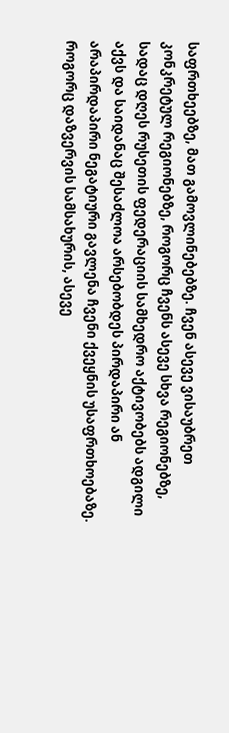საფრთხეებზე, მათ გამოვლინებებზე. ჩვენ ასევე ვისაუბრეთ კონკრეტულ რეგიონებზე, როგორც ჩვენს ასევე სხვა რეგიონებზე, სადაც დღეს რუსეთის ფედერაციის სამხედრო აქტივობებს ადგილი აქვს და საიდანაც შესაძლოა არსებობდეს პირდაპირი ან არაპირდაპირი ნეგატიური გავლენა ჩვენი ქვეყნის უსაფრთხოებაზე. როგორც დაზვერვის სამსახურის, ასევე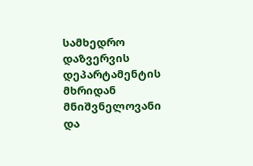სამხედრო დაზვერვის დეპარტამენტის მხრიდან მნიშვნელოვანი და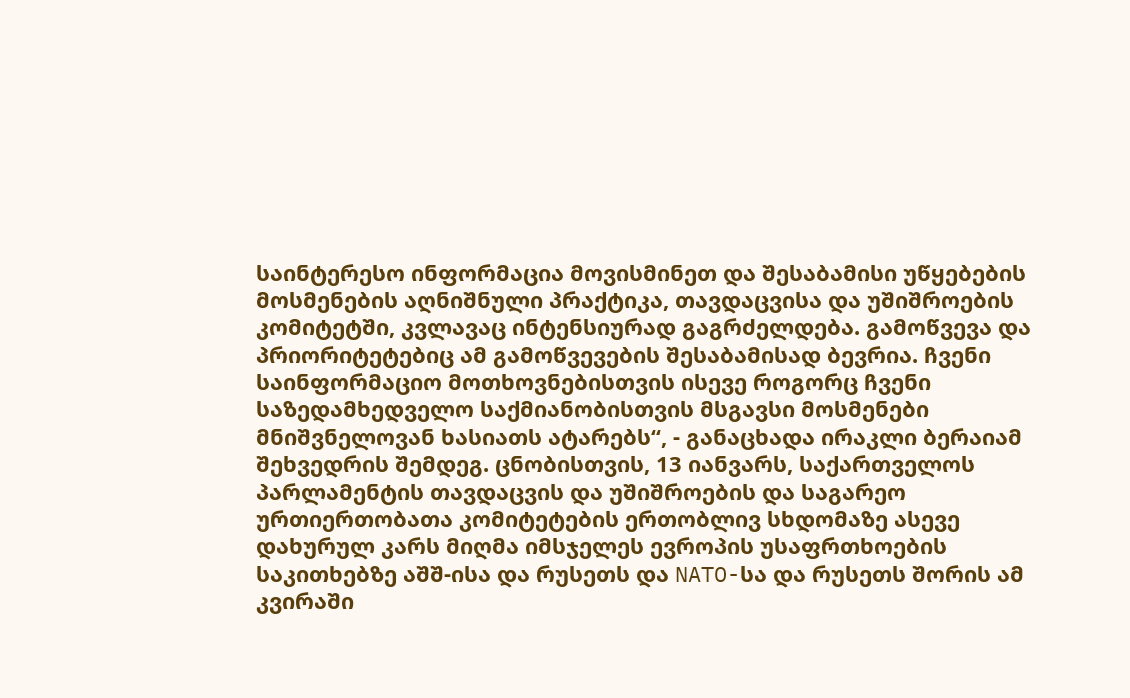საინტერესო ინფორმაცია მოვისმინეთ და შესაბამისი უწყებების მოსმენების აღნიშნული პრაქტიკა, თავდაცვისა და უშიშროების კომიტეტში, კვლავაც ინტენსიურად გაგრძელდება. გამოწვევა და პრიორიტეტებიც ამ გამოწვევების შესაბამისად ბევრია. ჩვენი საინფორმაციო მოთხოვნებისთვის ისევე როგორც ჩვენი საზედამხედველო საქმიანობისთვის მსგავსი მოსმენები მნიშვნელოვან ხასიათს ატარებს“, - განაცხადა ირაკლი ბერაიამ შეხვედრის შემდეგ. ცნობისთვის, 13 იანვარს, საქართველოს პარლამენტის თავდაცვის და უშიშროების და საგარეო ურთიერთობათა კომიტეტების ერთობლივ სხდომაზე ასევე დახურულ კარს მიღმა იმსჯელეს ევროპის უსაფრთხოების საკითხებზე აშშ-ისა და რუსეთს და NATO-სა და რუსეთს შორის ამ კვირაში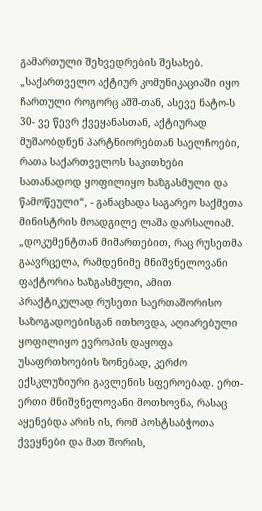გამართული შეხვედრების შესახებ. „საქართველო აქტიურ კომუნიკაციაში იყო ჩართული როგორც აშშ-თან, ასევე ნატო-ს 30- ვე წევრ ქვეყანასთან, აქტიურად მუშაობდნენ პარტნიორებთან საელჩოები, რათა საქართველოს საკითხები სათანადოდ ყოფილიყო ხაზგასმული და წამოწეული“, - განაცხადა საგარეო საქმეთა მინისტრის მოადგილე ლაშა დარსალიამ. „დოკუმენტთან მიმართებით, რაც რუსეთმა გაავრცელა, რამდენიმე მნიშვნელოვანი ფაქტორია ხაზგასმული, ამით პრაქტიკულად რუსეთი საერთაშორისო საზოგადოებისგან ითხოვდა, აღიარებული ყოფილიყო ევროპის დაყოფა უსაფრთხოების ზონებად, კერძო ექსკლუზიური გავლენის სფეროებად. ერთ-ერთი მნიშვნელოვანი მოთხოვნა, რასაც აყენებდა არის ის, რომ პოსტსაბჭოთა ქვეყნები და მათ შორის,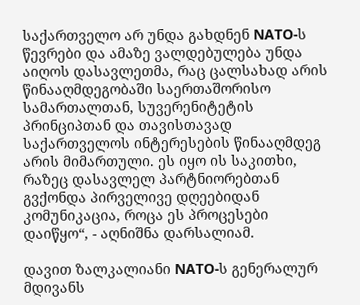საქართველო არ უნდა გახდნენ NATO-ს წევრები და ამაზე ვალდებულება უნდა აიღოს დასავლეთმა, რაც ცალსახად არის წინააღმდეგობაში საერთაშორისო სამართალთან, სუვერენიტეტის პრინციპთან და თავისთავად საქართველოს ინტერესების წინააღმდეგ არის მიმართული. ეს იყო ის საკითხი, რაზეც დასავლელ პარტნიორებთან გვქონდა პირველივე დღეებიდან კომუნიკაცია, როცა ეს პროცესები დაიწყო“, - აღნიშნა დარსალიამ.

დავით ზალკალიანი NATO-ს გენერალურ მდივანს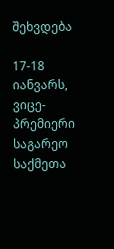შეხვდება

17-18 იანვარს, ვიცე-პრემიერი საგარეო საქმეთა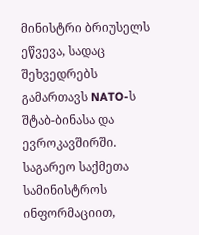მინისტრი ბრიუსელს ეწვევა, სადაც შეხვედრებს გამართავს NATO-ს შტაბ-ბინასა და ევროკავშირში. საგარეო საქმეთა სამინისტროს ინფორმაციით,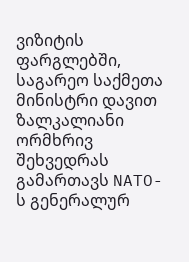ვიზიტის ფარგლებში, საგარეო საქმეთა მინისტრი დავით ზალკალიანი ორმხრივ შეხვედრას გამართავს NATO-ს გენერალურ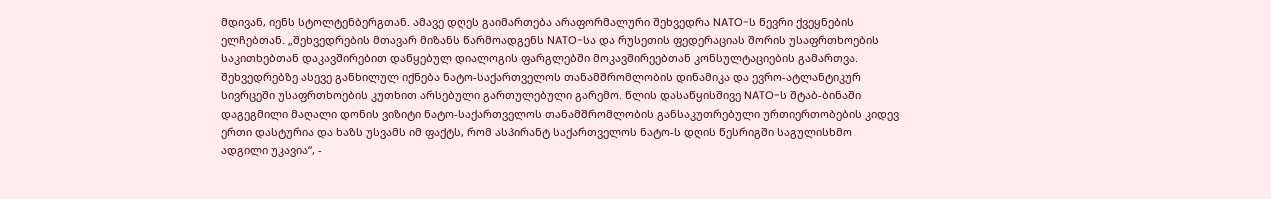მდივან, იენს სტოლტენბერგთან. ამავე დღეს გაიმართება არაფორმალური შეხვედრა NATO-ს წევრი ქვეყნების ელჩებთან. „შეხვედრების მთავარ მიზანს წარმოადგენს NATO-სა და რუსეთის ფედერაციას შორის უსაფრთხოების საკითხებთან დაკავშირებით დაწყებულ დიალოგის ფარგლებში მოკავშირეებთან კონსულტაციების გამართვა. შეხვედრებზე ასევე განხილულ იქნება ნატო-საქართველოს თანამშრომლობის დინამიკა და ევრო-ატლანტიკურ სივრცეში უსაფრთხოების კუთხით არსებული გართულებული გარემო. წლის დასაწყისშივე NATO-ს შტაბ-ბინაში დაგეგმილი მაღალი დონის ვიზიტი ნატო-საქართველოს თანამშრომლობის განსაკუთრებული ურთიერთობების კიდევ ერთი დასტურია და ხაზს უსვამს იმ ფაქტს, რომ ასპირანტ საქართველოს ნატო-ს დღის წესრიგში საგულისხმო ადგილი უკავია“, -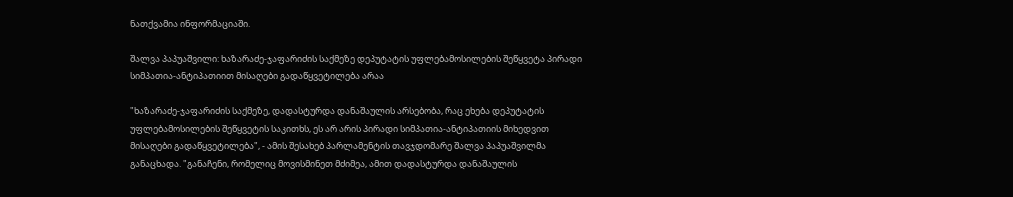ნათქვამია ინფორმაციაში.

შალვა პაპუაშვილი: ხაზარაძე-ჯაფარიძის საქმეზე დეპუტატის უფლებამოსილების შეწყვეტა პირადი სიმპათია-ანტიპათიით მისაღები გადაწყვეტილება არაა

"ხაზარაძე-ჯაფარიძის საქმეზე, დადასტურდა დანაშაულის არსებობა, რაც ეხება დეპუტატის უფლებამოსილების შეწყვეტის საკითხს, ეს არ არის პირადი სიმპათია-ანტიპათიის მიხედვით მისაღები გადაწყვეტილება", - ამის შესახებ პარლამენტის თავჯდომარე შალვა პაპუაშვილმა განაცხადა. "განაჩენი, რომელიც მოვისმინეთ მძიმეა, ამით დადასტურდა დანაშაულის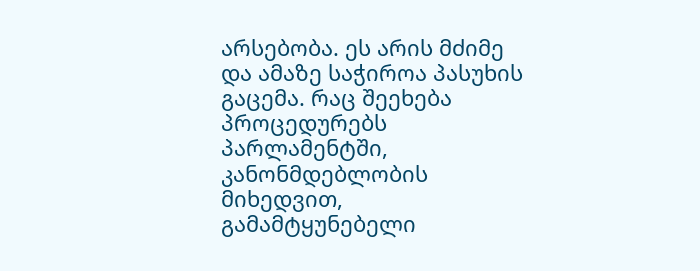არსებობა. ეს არის მძიმე და ამაზე საჭიროა პასუხის გაცემა. რაც შეეხება პროცედურებს პარლამენტში, კანონმდებლობის მიხედვით, გამამტყუნებელი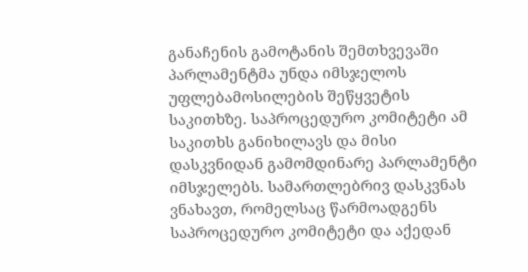განაჩენის გამოტანის შემთხვევაში პარლამენტმა უნდა იმსჯელოს უფლებამოსილების შეწყვეტის საკითხზე. საპროცედურო კომიტეტი ამ საკითხს განიხილავს და მისი დასკვნიდან გამომდინარე პარლამენტი იმსჯელებს. სამართლებრივ დასკვნას ვნახავთ, რომელსაც წარმოადგენს საპროცედურო კომიტეტი და აქედან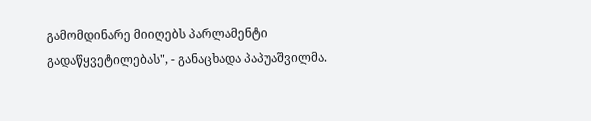გამომდინარე მიიღებს პარლამენტი გადაწყვეტილებას", - განაცხადა პაპუაშვილმა.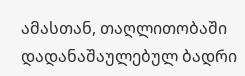ამასთან, თაღლითობაში დადანაშაულებულ ბადრი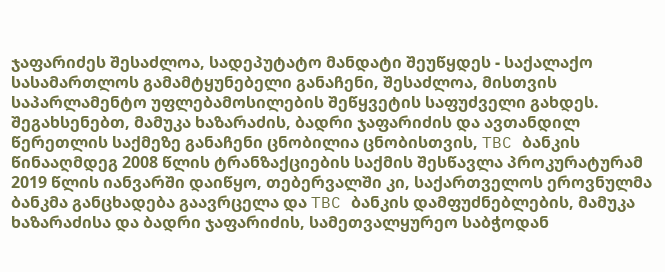ჯაფარიძეს შესაძლოა, სადეპუტატო მანდატი შეუწყდეს - საქალაქო სასამართლოს გამამტყუნებელი განაჩენი, შესაძლოა, მისთვის საპარლამენტო უფლებამოსილების შეწყვეტის საფუძველი გახდეს. შეგახსენებთ, მამუკა ხაზარაძის, ბადრი ჯაფარიძის და ავთანდილ წერეთლის საქმეზე განაჩენი ცნობილია ცნობისთვის, TBC ბანკის წინააღმდეგ 2008 წლის ტრანზაქციების საქმის შესწავლა პროკურატურამ 2019 წლის იანვარში დაიწყო, თებერვალში კი, საქართველოს ეროვნულმა ბანკმა განცხადება გაავრცელა და TBC ბანკის დამფუძნებლების, მამუკა ხაზარაძისა და ბადრი ჯაფარიძის, სამეთვალყურეო საბჭოდან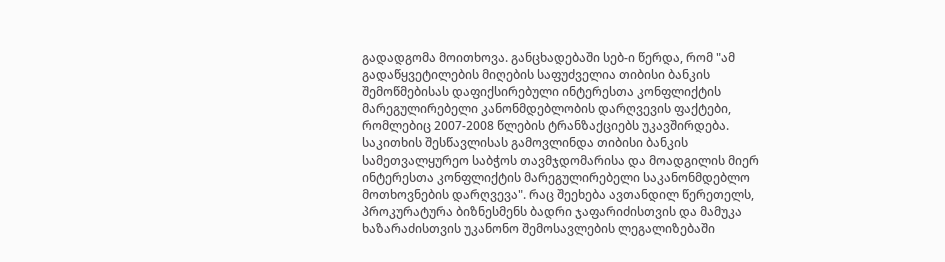გადადგომა მოითხოვა. განცხადებაში სებ-ი წერდა, რომ "ამ გადაწყვეტილების მიღების საფუძველია თიბისი ბანკის შემოწმებისას დაფიქსირებული ინტერესთა კონფლიქტის მარეგულირებელი კანონმდებლობის დარღვევის ფაქტები, რომლებიც 2007-2008 წლების ტრანზაქციებს უკავშირდება. საკითხის შესწავლისას გამოვლინდა თიბისი ბანკის სამეთვალყურეო საბჭოს თავმჯდომარისა და მოადგილის მიერ ინტერესთა კონფლიქტის მარეგულირებელი საკანონმდებლო მოთხოვნების დარღვევა". რაც შეეხება ავთანდილ წერეთელს, პროკურატურა ბიზნესმენს ბადრი ჯაფარიძისთვის და მამუკა ხაზარაძისთვის უკანონო შემოსავლების ლეგალიზებაში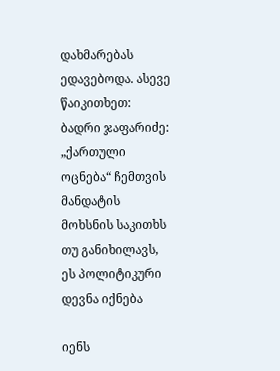დახმარებას ედავებოდა. ასევე წაიკითხეთ: ბადრი ჯაფარიძე: „ქართული ოცნება“ ჩემთვის მანდატის მოხსნის საკითხს თუ განიხილავს, ეს პოლიტიკური დევნა იქნება

იენს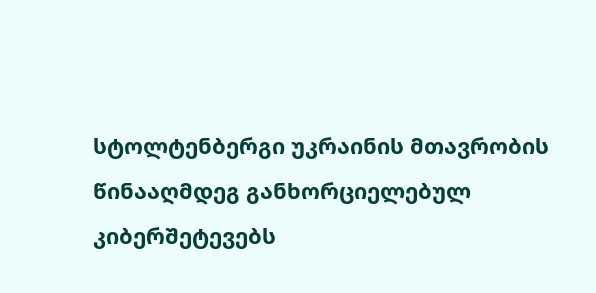სტოლტენბერგი უკრაინის მთავრობის წინააღმდეგ განხორციელებულ კიბერშეტევებს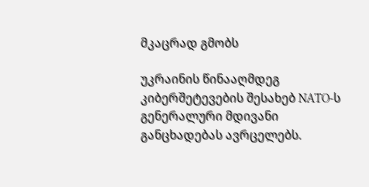მკაცრად გმობს

უკრაინის წინააღმდეგ კიბერშეტევების შესახებ NATO-ს გენერალური მდივანი განცხადებას ავრცელებს.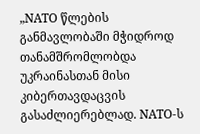„NATO წლების განმავლობაში მჭიდროდ თანამშრომლობდა უკრაინასთან მისი კიბერთავდაცვის გასაძლიერებლად. NATO-ს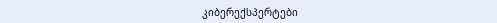კიბერექსპერტები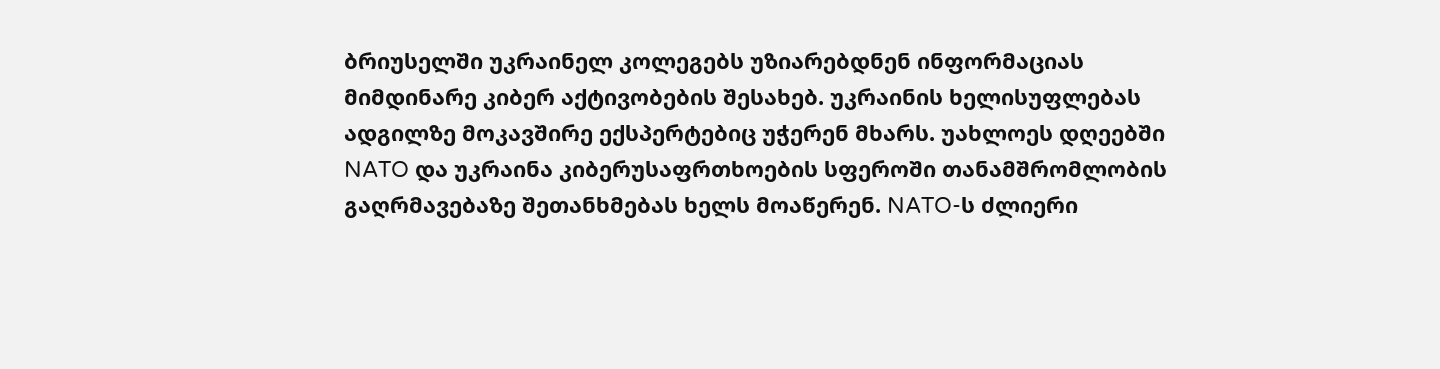ბრიუსელში უკრაინელ კოლეგებს უზიარებდნენ ინფორმაციას მიმდინარე კიბერ აქტივობების შესახებ. უკრაინის ხელისუფლებას ადგილზე მოკავშირე ექსპერტებიც უჭერენ მხარს. უახლოეს დღეებში NATO და უკრაინა კიბერუსაფრთხოების სფეროში თანამშრომლობის გაღრმავებაზე შეთანხმებას ხელს მოაწერენ. NATO-ს ძლიერი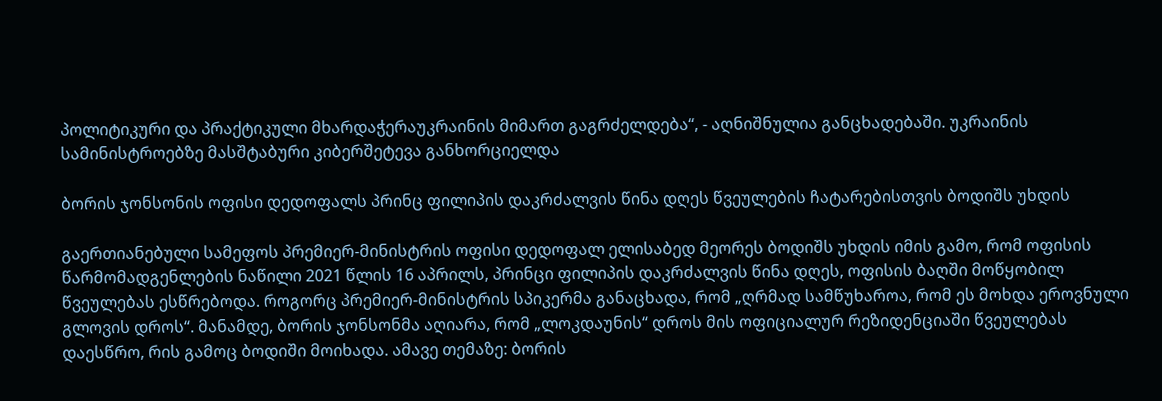პოლიტიკური და პრაქტიკული მხარდაჭერაუკრაინის მიმართ გაგრძელდება“, - აღნიშნულია განცხადებაში. უკრაინის სამინისტროებზე მასშტაბური კიბერშეტევა განხორციელდა

ბორის ჯონსონის ოფისი დედოფალს პრინც ფილიპის დაკრძალვის წინა დღეს წვეულების ჩატარებისთვის ბოდიშს უხდის

გაერთიანებული სამეფოს პრემიერ-მინისტრის ოფისი დედოფალ ელისაბედ მეორეს ბოდიშს უხდის იმის გამო, რომ ოფისის წარმომადგენლების ნაწილი 2021 წლის 16 აპრილს, პრინცი ფილიპის დაკრძალვის წინა დღეს, ოფისის ბაღში მოწყობილ წვეულებას ესწრებოდა. როგორც პრემიერ-მინისტრის სპიკერმა განაცხადა, რომ „ღრმად სამწუხაროა, რომ ეს მოხდა ეროვნული გლოვის დროს“. მანამდე, ბორის ჯონსონმა აღიარა, რომ „ლოკდაუნის“ დროს მის ოფიციალურ რეზიდენციაში წვეულებას დაესწრო, რის გამოც ბოდიში მოიხადა. ამავე თემაზე: ბორის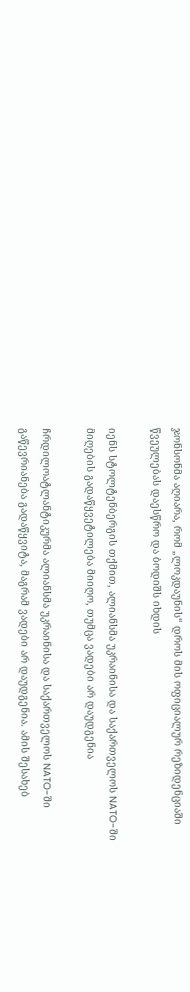ჯონსონმა აღიარა, რომ „ლოკდაუნის“ დროს მის ოფიციალურ რეზიდენციაში წვეულებას დაესწრო და ბოდიშს იხდის

იენს სტოლტენბერგის თქმით, ალიანსმა უკრაინისა და საქართველოს NATO-ში მიღების გადაწყვეტილება მიიღო, თუმცა ვადები არ დაუდგენია

ჩრდილოატლანტიკურმა ალიანსმა უკრაინისა და საქართველოს NATO-ში გაწევრიანება გადაწყვიტა, მაგრამ ვადები არ დაუდგენია. ამის შესახებ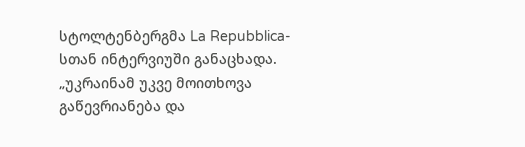სტოლტენბერგმა La Repubblica-სთან ინტერვიუში განაცხადა. „უკრაინამ უკვე მოითხოვა გაწევრიანება და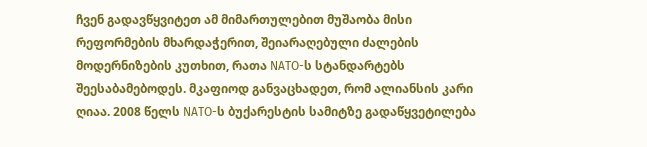ჩვენ გადავწყვიტეთ ამ მიმართულებით მუშაობა მისი რეფორმების მხარდაჭერით, შეიარაღებული ძალების მოდერნიზების კუთხით, რათა NATO-ს სტანდარტებს შეესაბამებოდეს. მკაფიოდ განვაცხადეთ, რომ ალიანსის კარი ღიაა. 2008 წელს NATO-ს ბუქარესტის სამიტზე გადაწყვეტილება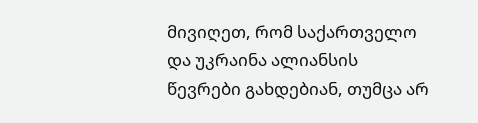მივიღეთ, რომ საქართველო და უკრაინა ალიანსის წევრები გახდებიან, თუმცა არ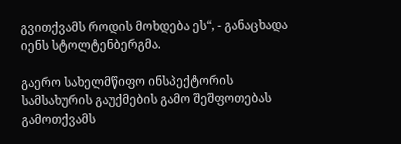გვითქვამს როდის მოხდება ეს“, - განაცხადა იენს სტოლტენბერგმა.

გაერო სახელმწიფო ინსპექტორის სამსახურის გაუქმების გამო შეშფოთებას გამოთქვამს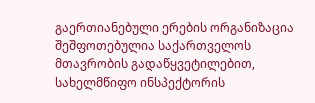გაერთიანებული ერების ორგანიზაცია შეშფოთებულია საქართველოს მთავრობის გადაწყვეტილებით, სახელმწიფო ინსპექტორის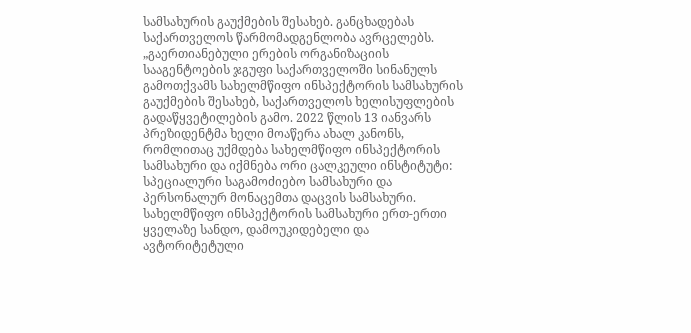სამსახურის გაუქმების შესახებ. განცხადებას საქართველოს წარმომადგენლობა ავრცელებს. „გაერთიანებული ერების ორგანიზაციის სააგენტოების ჯგუფი საქართველოში სინანულს გამოთქვამს სახელმწიფო ინსპექტორის სამსახურის გაუქმების შესახებ, საქართველოს ხელისუფლების გადაწყვეტილების გამო. 2022 წლის 13 იანვარს პრეზიდენტმა ხელი მოაწერა ახალ კანონს, რომლითაც უქმდება სახელმწიფო ინსპექტორის სამსახური და იქმნება ორი ცალკეული ინსტიტუტი: სპეციალური საგამოძიებო სამსახური და პერსონალურ მონაცემთა დაცვის სამსახური. სახელმწიფო ინსპექტორის სამსახური ერთ-ერთი ყველაზე სანდო, დამოუკიდებელი და ავტორიტეტული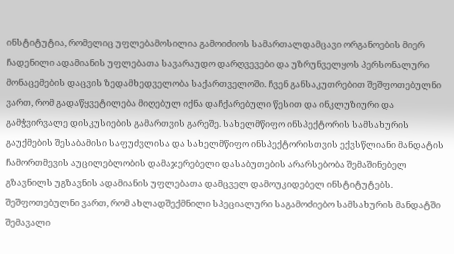ინსტიტუტია, რომელიც უფლებამოსილია გამოიძიოს სამართალდამცავი ორგანოების მიერ ჩადენილი ადამიანის უფლებათა სავარაუდო დარღვევები და უზრუნველყოს პერსონალური მონაცემების დაცვის ზედამხედველობა საქართველოში. ჩვენ განსაკუთრებით შეშფოთებულნი ვართ, რომ გადაწყვეტილება მიღებულ იქნა დაჩქარებული წესით და ინკლუზიური და გამჭვირვალე დისკუსიების გამართვის გარეშე. სახელმწიფო ინსპექტორის სამსახურის გაუქმების შესაბამისი საფუძვლისა და სახელმწიფო ინსპექტორისთვის ექვსწლიანი მანდატის ჩამორთმევის აუცილებლობის დამაჯერებელი დასაბუთების არარსებობა შემაშინებელ გზავნილს უგზავნის ადამიანის უფლებათა დამცველ დამოუკიდებელ ინსტიტუტებს. შეშფოთებულნი ვართ, რომ ახლადშექმნილი სპეციალური საგამოძიებო სამსახურის მანდატში შემავალი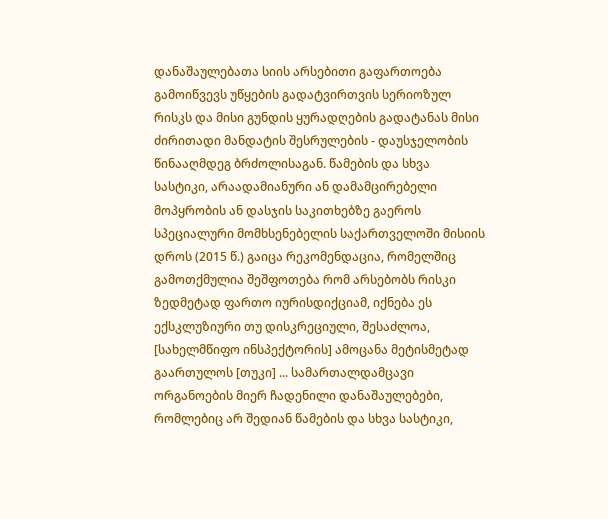დანაშაულებათა სიის არსებითი გაფართოება გამოიწვევს უწყების გადატვირთვის სერიოზულ რისკს და მისი გუნდის ყურადღების გადატანას მისი ძირითადი მანდატის შესრულების - დაუსჯელობის წინააღმდეგ ბრძოლისაგან. წამების და სხვა სასტიკი, არაადამიანური ან დამამცირებელი მოპყრობის ან დასჯის საკითხებზე გაეროს სპეციალური მომხსენებელის საქართველოში მისიის დროს (2015 წ.) გაიცა რეკომენდაცია, რომელშიც გამოთქმულია შეშფოთება რომ არსებობს რისკი ზედმეტად ფართო იურისდიქციამ, იქნება ეს ექსკლუზიური თუ დისკრეციული, შესაძლოა, [სახელმწიფო ინსპექტორის] ამოცანა მეტისმეტად გაართულოს [თუკი] ... სამართალდამცავი ორგანოების მიერ ჩადენილი დანაშაულებები, რომლებიც არ შედიან წამების და სხვა სასტიკი,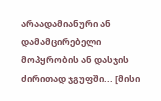არაადამიანური ან დამამცირებელი მოპყრობის ან დასჯის ძირითად ჯგუფში... [მისი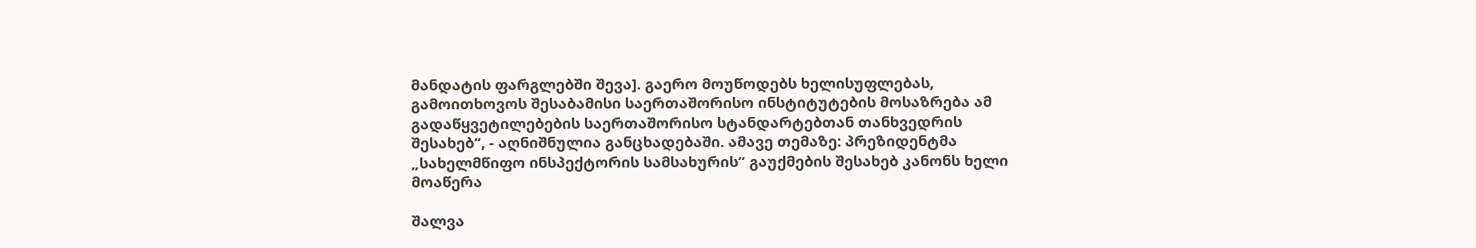მანდატის ფარგლებში შევა]. გაერო მოუწოდებს ხელისუფლებას, გამოითხოვოს შესაბამისი საერთაშორისო ინსტიტუტების მოსაზრება ამ გადაწყვეტილებების საერთაშორისო სტანდარტებთან თანხვედრის შესახებ“, - აღნიშნულია განცხადებაში. ამავე თემაზე: პრეზიდენტმა „სახელმწიფო ინსპექტორის სამსახურის“ გაუქმების შესახებ კანონს ხელი მოაწერა

შალვა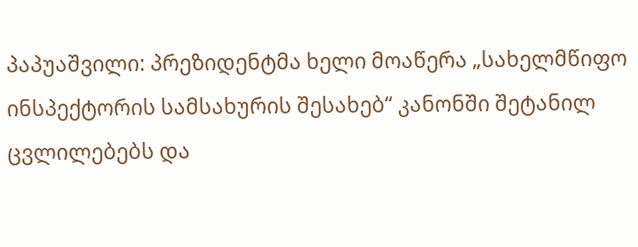პაპუაშვილი: პრეზიდენტმა ხელი მოაწერა „სახელმწიფო ინსპექტორის სამსახურის შესახებ“ კანონში შეტანილ ცვლილებებს და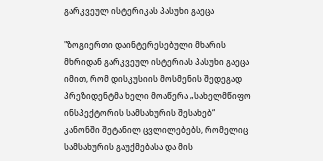გარკვეულ ისტერიკას პასუხი გაეცა

"ზოგიერთი დაინტერესებული მხარის მხრიდან გარკვეულ ისტერიას პასუხი გაეცა იმით, რომ დისკუსიის მოსმენის შედეგად პრეზიდენტმა ხელი მოაწერა „სახელმწიფო ინსპექტორის სამსახურის შესახებ“ კანონში შეტანილ ცვლილებებს, რომელიც სამსახურის გაუქმებასა და მის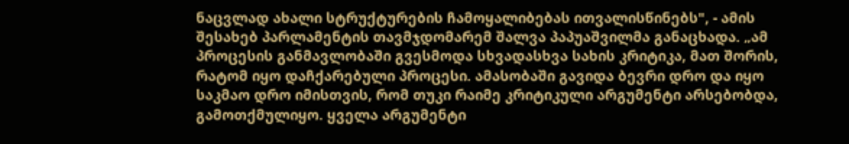ნაცვლად ახალი სტრუქტურების ჩამოყალიბებას ითვალისწინებს", - ამის შესახებ პარლამენტის თავმჯდომარემ შალვა პაპუაშვილმა განაცხადა. „ამ პროცესის განმავლობაში გვესმოდა სხვადასხვა სახის კრიტიკა, მათ შორის, რატომ იყო დაჩქარებული პროცესი. ამასობაში გავიდა ბევრი დრო და იყო საკმაო დრო იმისთვის, რომ თუკი რაიმე კრიტიკული არგუმენტი არსებობდა, გამოთქმულიყო. ყველა არგუმენტი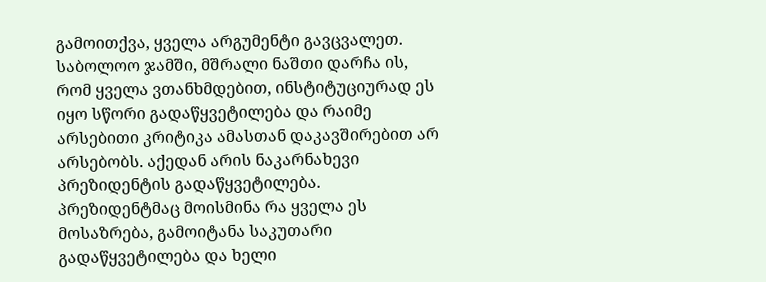გამოითქვა, ყველა არგუმენტი გავცვალეთ. საბოლოო ჯამში, მშრალი ნაშთი დარჩა ის, რომ ყველა ვთანხმდებით, ინსტიტუციურად ეს იყო სწორი გადაწყვეტილება და რაიმე არსებითი კრიტიკა ამასთან დაკავშირებით არ არსებობს. აქედან არის ნაკარნახევი პრეზიდენტის გადაწყვეტილება. პრეზიდენტმაც მოისმინა რა ყველა ეს მოსაზრება, გამოიტანა საკუთარი გადაწყვეტილება და ხელი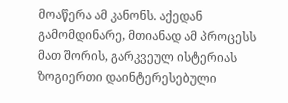მოაწერა ამ კანონს. აქედან გამომდინარე, მთიანად ამ პროცესს მათ შორის, გარკვეულ ისტერიას ზოგიერთი დაინტერესებული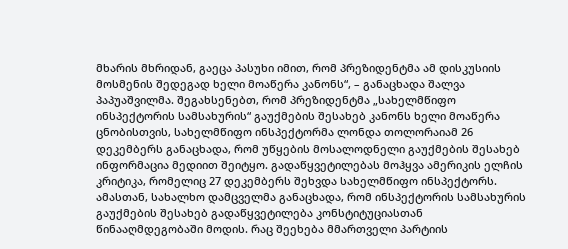მხარის მხრიდან, გაეცა პასუხი იმით, რომ პრეზიდენტმა ამ დისკუსიის მოსმენის შედეგად ხელი მოაწერა კანონს“, – განაცხადა შალვა პაპუაშვილმა. შეგახსენებთ, რომ პრეზიდენტმა „სახელმწიფო ინსპექტორის სამსახურის“ გაუქმების შესახებ კანონს ხელი მოაწერა ცნობისთვის, სახელმწიფო ინსპექტორმა ლონდა თოლორაიამ 26 დეკემბერს განაცხადა, რომ უწყების მოსალოდნელი გაუქმების შესახებ ინფორმაცია მედიით შეიტყო. გადაწყვეტილებას მოჰყვა ამერიკის ელჩის კრიტიკა, რომელიც 27 დეკემბერს შეხვდა სახელმწიფო ინსპექტორს. ამასთან, სახალხო დამცველმა განაცხადა, რომ ინსპექტორის სამსახურის გაუქმების შესახებ გადაწყვეტილება კონსტიტუციასთან წინააღმდეგობაში მოდის. რაც შეეხება მმართველი პარტიის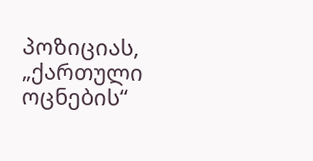პოზიციას, „ქართული ოცნების“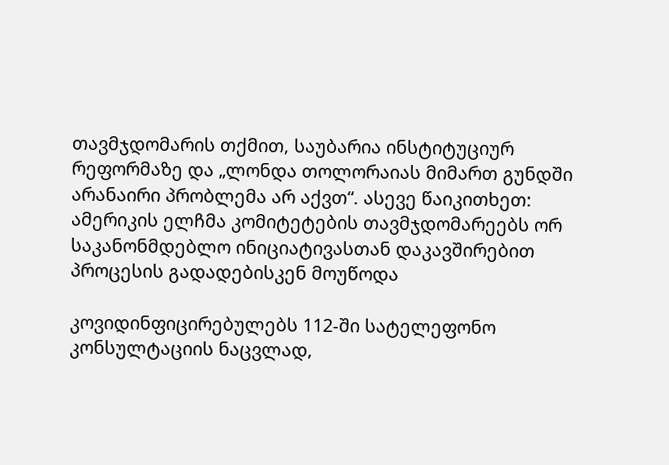თავმჯდომარის თქმით, საუბარია ინსტიტუციურ რეფორმაზე და „ლონდა თოლორაიას მიმართ გუნდში არანაირი პრობლემა არ აქვთ“. ასევე წაიკითხეთ: ამერიკის ელჩმა კომიტეტების თავმჯდომარეებს ორ საკანონმდებლო ინიციატივასთან დაკავშირებით პროცესის გადადებისკენ მოუწოდა

კოვიდინფიცირებულებს 112-ში სატელეფონო კონსულტაციის ნაცვლად,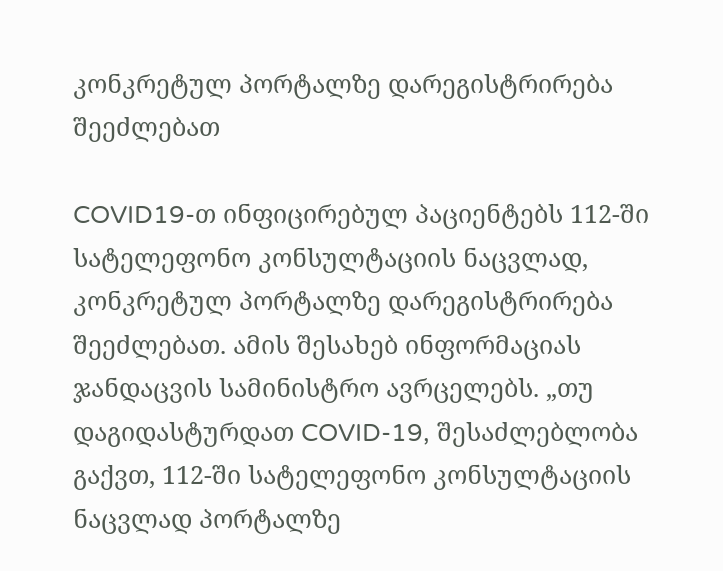კონკრეტულ პორტალზე დარეგისტრირება შეეძლებათ

COVID19-თ ინფიცირებულ პაციენტებს 112-ში სატელეფონო კონსულტაციის ნაცვლად, კონკრეტულ პორტალზე დარეგისტრირება შეეძლებათ. ამის შესახებ ინფორმაციას ჯანდაცვის სამინისტრო ავრცელებს. „თუ დაგიდასტურდათ COVID-19, შესაძლებლობა გაქვთ, 112-ში სატელეფონო კონსულტაციის ნაცვლად პორტალზე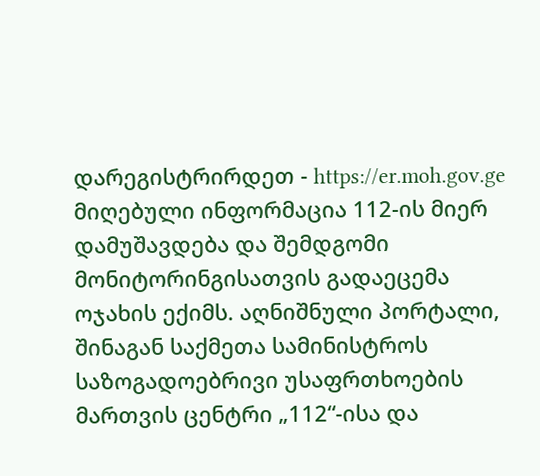დარეგისტრირდეთ - https://er.moh.gov.ge მიღებული ინფორმაცია 112-ის მიერ დამუშავდება და შემდგომი მონიტორინგისათვის გადაეცემა ოჯახის ექიმს. აღნიშნული პორტალი, შინაგან საქმეთა სამინისტროს საზოგადოებრივი უსაფრთხოების მართვის ცენტრი „112“-ისა და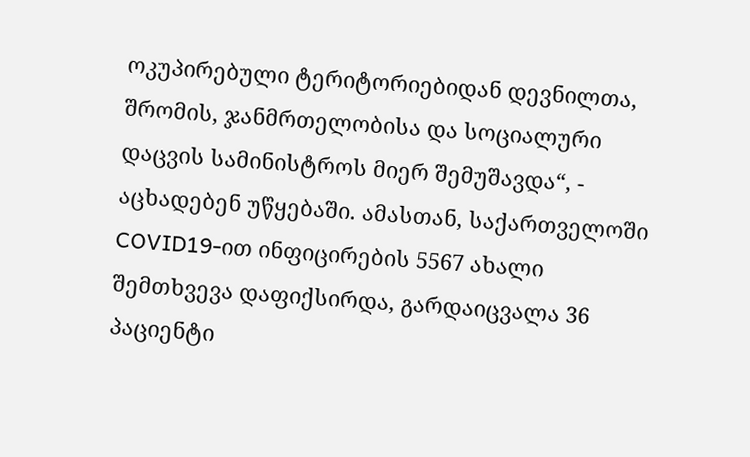ოკუპირებული ტერიტორიებიდან დევნილთა, შრომის, ჯანმრთელობისა და სოციალური დაცვის სამინისტროს მიერ შემუშავდა“, - აცხადებენ უწყებაში. ამასთან, საქართველოში COVID19-ით ინფიცირების 5567 ახალი შემთხვევა დაფიქსირდა, გარდაიცვალა 36 პაციენტი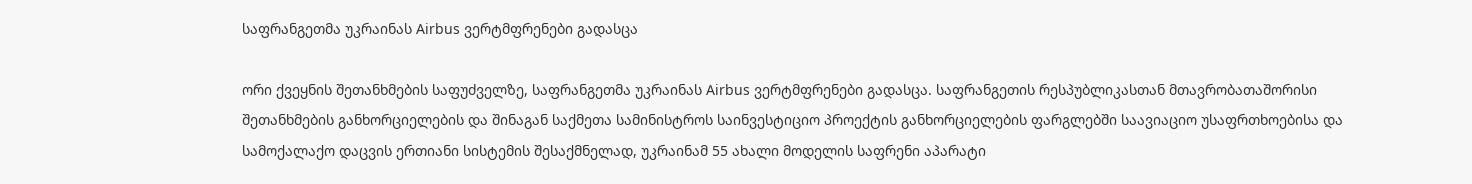საფრანგეთმა უკრაინას Airbus ვერტმფრენები გადასცა

ორი ქვეყნის შეთანხმების საფუძველზე, საფრანგეთმა უკრაინას Airbus ვერტმფრენები გადასცა. საფრანგეთის რესპუბლიკასთან მთავრობათაშორისი შეთანხმების განხორციელების და შინაგან საქმეთა სამინისტროს საინვესტიციო პროექტის განხორციელების ფარგლებში საავიაციო უსაფრთხოებისა და სამოქალაქო დაცვის ერთიანი სისტემის შესაქმნელად, უკრაინამ 55 ახალი მოდელის საფრენი აპარატი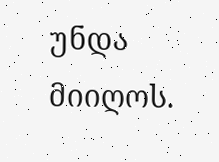უნდა მიიღოს.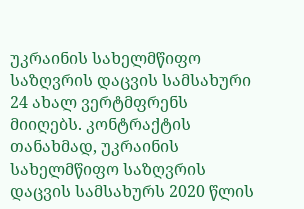უკრაინის სახელმწიფო საზღვრის დაცვის სამსახური 24 ახალ ვერტმფრენს მიიღებს. კონტრაქტის თანახმად, უკრაინის სახელმწიფო საზღვრის დაცვის სამსახურს 2020 წლის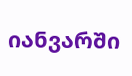იანვარში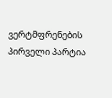ვერტმფრენების პირველი პარტია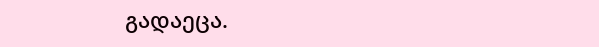გადაეცა.